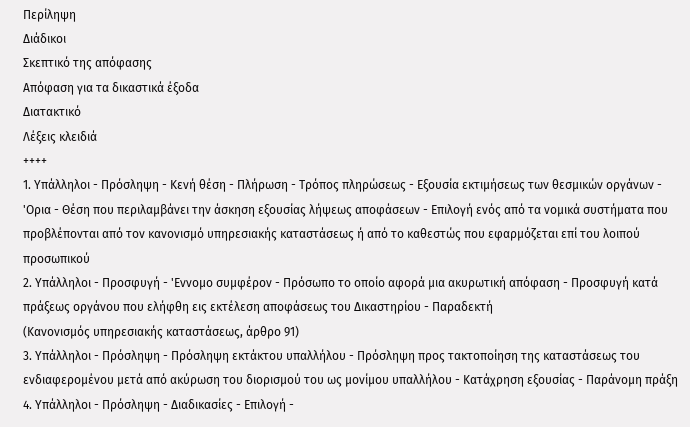Περίληψη
Διάδικοι
Σκεπτικό της απόφασης
Απόφαση για τα δικαστικά έξοδα
Διατακτικό
Λέξεις κλειδιά
++++
1. Υπάλληλοι - Πρόσληψη - Κενή θέση - Πλήρωση - Τρόπος πληρώσεως - Εξουσία εκτιμήσεως των θεσμικών οργάνων - 'Ορια - Θέση που περιλαμβάνει την άσκηση εξουσίας λήψεως αποφάσεων - Επιλογή ενός από τα νομικά συστήματα που προβλέπονται από τον κανονισμό υπηρεσιακής καταστάσεως ή από το καθεστώς που εφαρμόζεται επί του λοιπού προσωπικού
2. Υπάλληλοι - Προσφυγή - 'Εννομο συμφέρον - Πρόσωπο το οποίο αφορά μια ακυρωτική απόφαση - Προσφυγή κατά πράξεως οργάνου που ελήφθη εις εκτέλεση αποφάσεως του Δικαστηρίου - Παραδεκτή
(Κανονισμός υπηρεσιακής καταστάσεως, άρθρο 91)
3. Υπάλληλοι - Πρόσληψη - Πρόσληψη εκτάκτου υπαλλήλου - Πρόσληψη προς τακτοποίηση της καταστάσεως του ενδιαφερομένου μετά από ακύρωση του διορισμού του ως μονίμου υπαλλήλου - Κατάχρηση εξουσίας - Παράνομη πράξη
4. Υπάλληλοι - Πρόσληψη - Διαδικασίες - Επιλογή -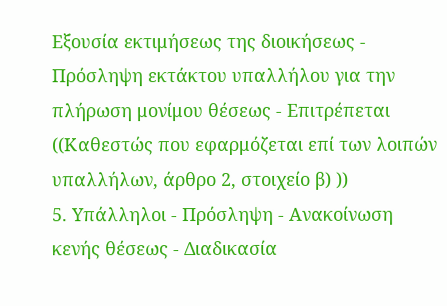Εξουσία εκτιμήσεως της διοικήσεως - Πρόσληψη εκτάκτου υπαλλήλου για την πλήρωση μονίμου θέσεως - Επιτρέπεται
((Καθεστώς που εφαρμόζεται επί των λοιπών υπαλλήλων, άρθρο 2, στοιχείο β) ))
5. Υπάλληλοι - Πρόσληψη - Ανακοίνωση κενής θέσεως - Διαδικασία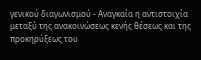γενικού διαγωνισμού - Αναγκαία η αντιστοιχία μεταξύ της ανακοινώσεως κενής θέσεως και της προκηρύξεως του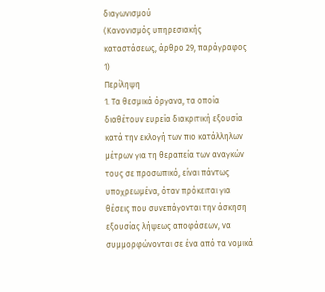διαγωνισμού
(Κανονισμός υπηρεσιακής καταστάσεως, άρθρο 29, παράγραφος 1)
Περίληψη
1. Τα θεσμικά όργανα, τα οποία διαθέτουν ευρεία διακριτική εξουσία κατά την εκλογή των πιο κατάλληλων μέτρων για τη θεραπεία των αναγκών τους σε προσωπικό, είναι πάντως υποχρεωμένα, όταν πρόκειται για θέσεις που συνεπάγονται την άσκηση εξουσίας λήψεως αποφάσεων, να συμμορφώνονται σε ένα από τα νομικά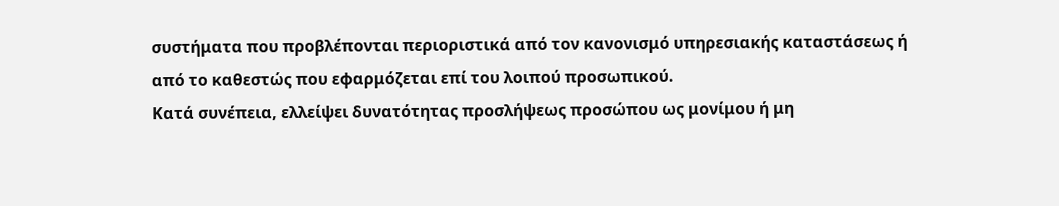συστήματα που προβλέπονται περιοριστικά από τον κανονισμό υπηρεσιακής καταστάσεως ή από το καθεστώς που εφαρμόζεται επί του λοιπού προσωπικού.
Κατά συνέπεια, ελλείψει δυνατότητας προσλήψεως προσώπου ως μονίμου ή μη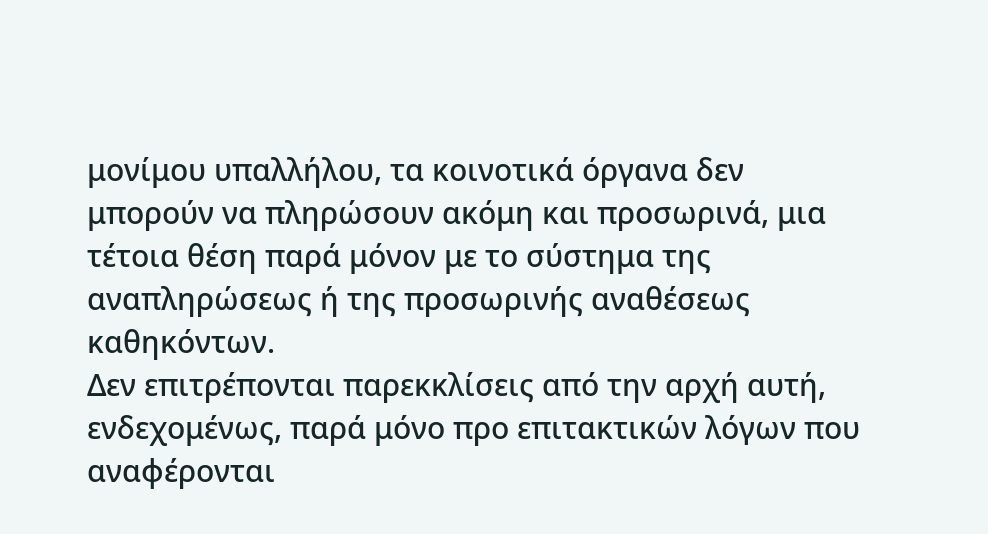μονίμου υπαλλήλου, τα κοινοτικά όργανα δεν μπορούν να πληρώσουν ακόμη και προσωρινά, μια τέτοια θέση παρά μόνον με το σύστημα της αναπληρώσεως ή της προσωρινής αναθέσεως καθηκόντων.
Δεν επιτρέπονται παρεκκλίσεις από την αρχή αυτή, ενδεχομένως, παρά μόνο προ επιτακτικών λόγων που αναφέρονται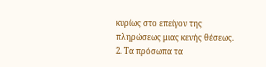κυρίως στο επείγον της πληρώσεως μιας κενής θέσεως.
2. Τα πρόσωπα τα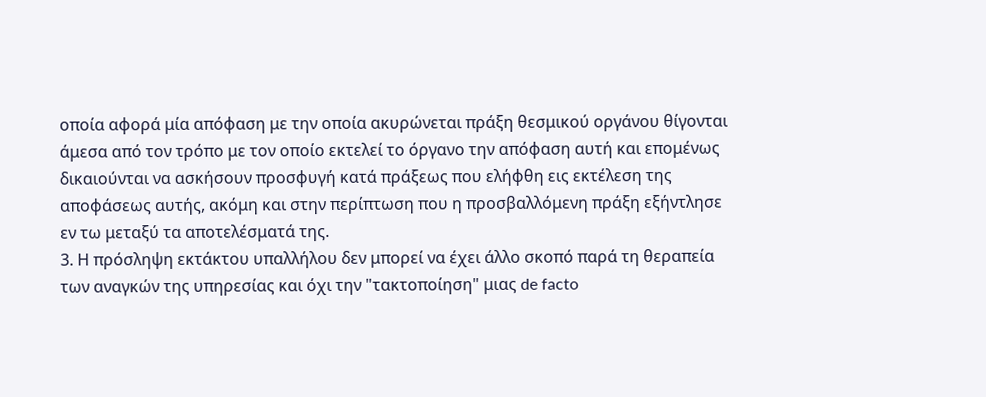οποία αφορά μία απόφαση με την οποία ακυρώνεται πράξη θεσμικού οργάνου θίγονται άμεσα από τον τρόπο με τον οποίο εκτελεί το όργανο την απόφαση αυτή και επομένως δικαιούνται να ασκήσουν προσφυγή κατά πράξεως που ελήφθη εις εκτέλεση της αποφάσεως αυτής, ακόμη και στην περίπτωση που η προσβαλλόμενη πράξη εξήντλησε εν τω μεταξύ τα αποτελέσματά της.
3. Η πρόσληψη εκτάκτου υπαλλήλου δεν μπορεί να έχει άλλο σκοπό παρά τη θεραπεία των αναγκών της υπηρεσίας και όχι την "τακτοποίηση" μιας de facto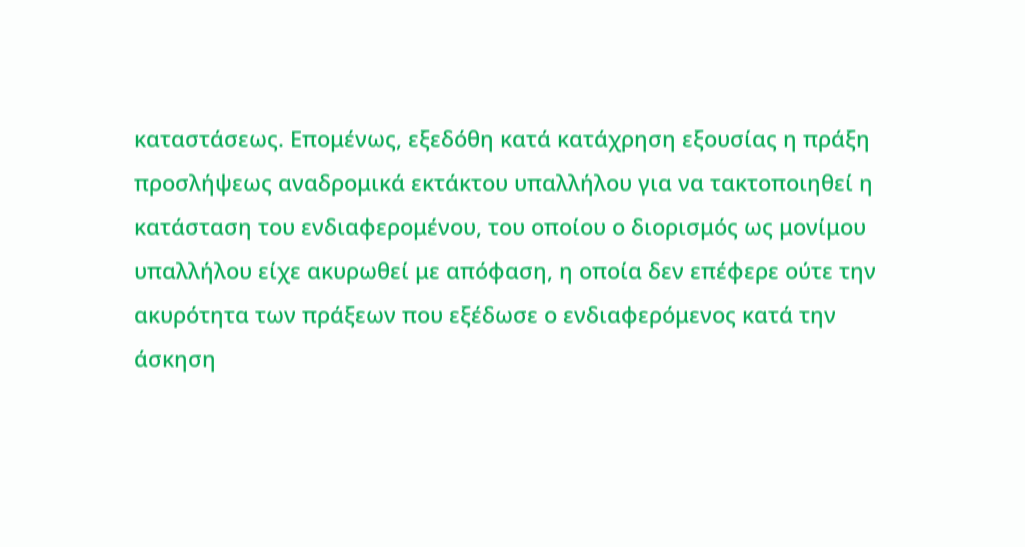καταστάσεως. Επομένως, εξεδόθη κατά κατάχρηση εξουσίας η πράξη προσλήψεως αναδρομικά εκτάκτου υπαλλήλου για να τακτοποιηθεί η κατάσταση του ενδιαφερομένου, του οποίου ο διορισμός ως μονίμου υπαλλήλου είχε ακυρωθεί με απόφαση, η οποία δεν επέφερε ούτε την ακυρότητα των πράξεων που εξέδωσε ο ενδιαφερόμενος κατά την άσκηση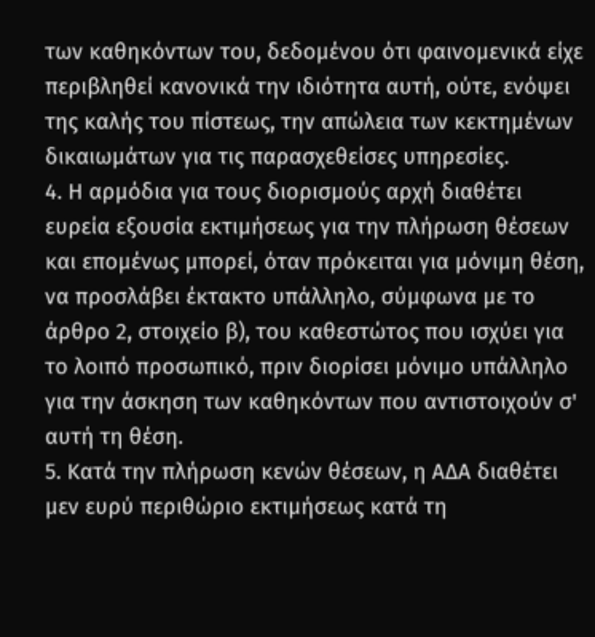των καθηκόντων του, δεδομένου ότι φαινομενικά είχε περιβληθεί κανονικά την ιδιότητα αυτή, ούτε, ενόψει της καλής του πίστεως, την απώλεια των κεκτημένων δικαιωμάτων για τις παρασχεθείσες υπηρεσίες.
4. Η αρμόδια για τους διορισμούς αρχή διαθέτει ευρεία εξουσία εκτιμήσεως για την πλήρωση θέσεων και επομένως μπορεί, όταν πρόκειται για μόνιμη θέση, να προσλάβει έκτακτο υπάλληλο, σύμφωνα με το άρθρο 2, στοιχείο β), του καθεστώτος που ισχύει για το λοιπό προσωπικό, πριν διορίσει μόνιμο υπάλληλο για την άσκηση των καθηκόντων που αντιστοιχούν σ' αυτή τη θέση.
5. Κατά την πλήρωση κενών θέσεων, η ΑΔΑ διαθέτει μεν ευρύ περιθώριο εκτιμήσεως κατά τη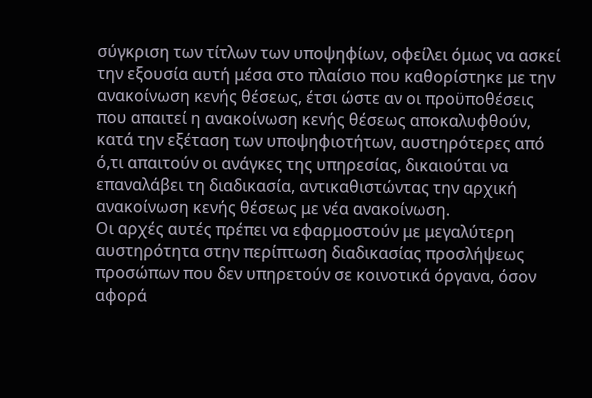σύγκριση των τίτλων των υποψηφίων, οφείλει όμως να ασκεί την εξουσία αυτή μέσα στο πλαίσιο που καθορίστηκε με την ανακοίνωση κενής θέσεως, έτσι ώστε αν οι προϋποθέσεις που απαιτεί η ανακοίνωση κενής θέσεως αποκαλυφθούν, κατά την εξέταση των υποψηφιοτήτων, αυστηρότερες από ό,τι απαιτούν οι ανάγκες της υπηρεσίας, δικαιούται να επαναλάβει τη διαδικασία, αντικαθιστώντας την αρχική ανακοίνωση κενής θέσεως με νέα ανακοίνωση.
Οι αρχές αυτές πρέπει να εφαρμοστούν με μεγαλύτερη αυστηρότητα στην περίπτωση διαδικασίας προσλήψεως προσώπων που δεν υπηρετούν σε κοινοτικά όργανα, όσον αφορά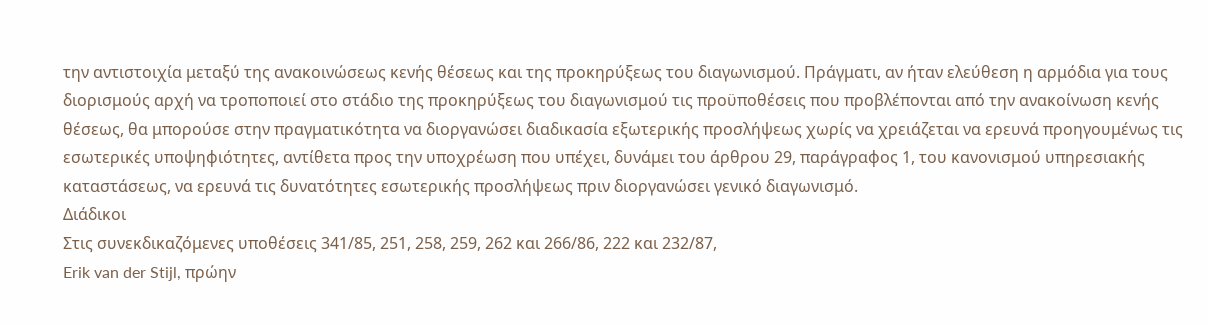την αντιστοιχία μεταξύ της ανακοινώσεως κενής θέσεως και της προκηρύξεως του διαγωνισμού. Πράγματι, αν ήταν ελεύθεση η αρμόδια για τους διορισμούς αρχή να τροποποιεί στο στάδιο της προκηρύξεως του διαγωνισμού τις προϋποθέσεις που προβλέπονται από την ανακοίνωση κενής θέσεως, θα μπορούσε στην πραγματικότητα να διοργανώσει διαδικασία εξωτερικής προσλήψεως χωρίς να χρειάζεται να ερευνά προηγουμένως τις εσωτερικές υποψηφιότητες, αντίθετα προς την υποχρέωση που υπέχει, δυνάμει του άρθρου 29, παράγραφος 1, του κανονισμού υπηρεσιακής καταστάσεως, να ερευνά τις δυνατότητες εσωτερικής προσλήψεως πριν διοργανώσει γενικό διαγωνισμό.
Διάδικοι
Στις συνεκδικαζόμενες υποθέσεις 341/85, 251, 258, 259, 262 και 266/86, 222 και 232/87,
Erik van der Stijl, πρώην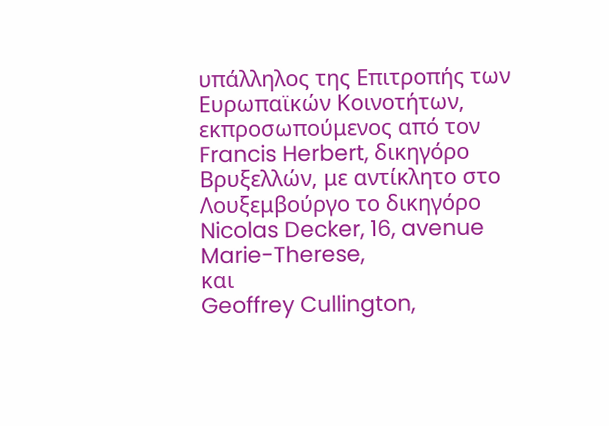υπάλληλος της Επιτροπής των Ευρωπαϊκών Κοινοτήτων, εκπροσωπούμενος από τον Francis Herbert, δικηγόρο Βρυξελλών, με αντίκλητο στο Λουξεμβούργο το δικηγόρο Nicolas Decker, 16, avenue Marie-Therese,
και
Geoffrey Cullington,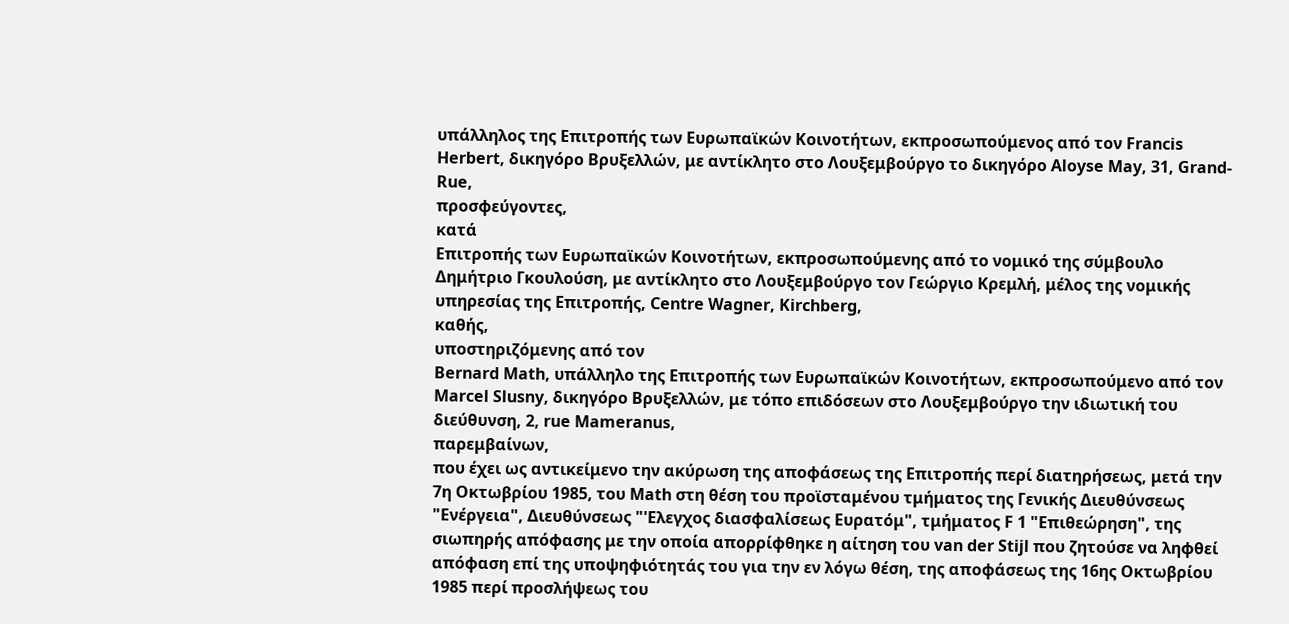υπάλληλος της Επιτροπής των Ευρωπαϊκών Κοινοτήτων, εκπροσωπούμενος από τον Francis Herbert, δικηγόρο Βρυξελλών, με αντίκλητο στο Λουξεμβούργο το δικηγόρο Aloyse May, 31, Grand-Rue,
προσφεύγοντες,
κατά
Επιτροπής των Ευρωπαϊκών Κοινοτήτων, εκπροσωπούμενης από το νομικό της σύμβουλο Δημήτριο Γκουλούση, με αντίκλητο στο Λουξεμβούργο τον Γεώργιο Κρεμλή, μέλος της νομικής υπηρεσίας της Επιτροπής, Centre Wagner, Kirchberg,
καθής,
υποστηριζόμενης από τον
Bernard Math, υπάλληλο της Επιτροπής των Ευρωπαϊκών Κοινοτήτων, εκπροσωπούμενο από τον Marcel Slusny, δικηγόρο Βρυξελλών, με τόπο επιδόσεων στο Λουξεμβούργο την ιδιωτική του διεύθυνση, 2, rue Mameranus,
παρεμβαίνων,
που έχει ως αντικείμενο την ακύρωση της αποφάσεως της Επιτροπής περί διατηρήσεως, μετά την 7η Οκτωβρίου 1985, του Math στη θέση του προϊσταμένου τμήματος της Γενικής Διευθύνσεως "Ενέργεια", Διευθύνσεως "'Ελεγχος διασφαλίσεως Ευρατόμ", τμήματος F 1 "Επιθεώρηση", της σιωπηρής απόφασης με την οποία απορρίφθηκε η αίτηση του van der Stijl που ζητούσε να ληφθεί απόφαση επί της υποψηφιότητάς του για την εν λόγω θέση, της αποφάσεως της 16ης Οκτωβρίου 1985 περί προσλήψεως του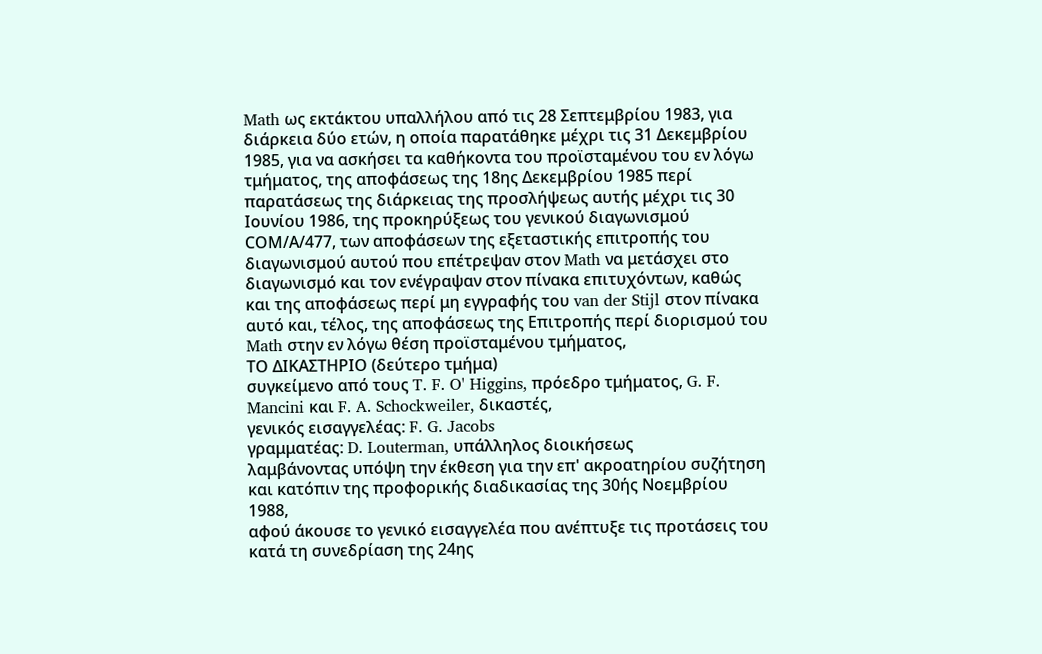Math ως εκτάκτου υπαλλήλου από τις 28 Σεπτεμβρίου 1983, για διάρκεια δύο ετών, η οποία παρατάθηκε μέχρι τις 31 Δεκεμβρίου 1985, για να ασκήσει τα καθήκοντα του προϊσταμένου του εν λόγω τμήματος, της αποφάσεως της 18ης Δεκεμβρίου 1985 περί παρατάσεως της διάρκειας της προσλήψεως αυτής μέχρι τις 30 Ιουνίου 1986, της προκηρύξεως του γενικού διαγωνισμού CΟΜ/Α/477, των αποφάσεων της εξεταστικής επιτροπής του διαγωνισμού αυτού που επέτρεψαν στον Math να μετάσχει στο διαγωνισμό και τον ενέγραψαν στον πίνακα επιτυχόντων, καθώς και της αποφάσεως περί μη εγγραφής του van der Stijl στον πίνακα αυτό και, τέλος, της αποφάσεως της Επιτροπής περί διορισμού του Math στην εν λόγω θέση προϊσταμένου τμήματος,
ΤΟ ΔΙΚΑΣΤΗΡΙΟ (δεύτερο τμήμα)
συγκείμενο από τους T. F. O' Higgins, πρόεδρο τμήματος, G. F. Mancini και F. A. Schockweiler, δικαστές,
γενικός εισαγγελέας: F. G. Jacobs
γραμματέας: D. Louterman, υπάλληλος διοικήσεως
λαμβάνοντας υπόψη την έκθεση για την επ' ακροατηρίου συζήτηση και κατόπιν της προφορικής διαδικασίας της 30ής Νοεμβρίου 1988,
αφού άκουσε το γενικό εισαγγελέα που ανέπτυξε τις προτάσεις του κατά τη συνεδρίαση της 24ης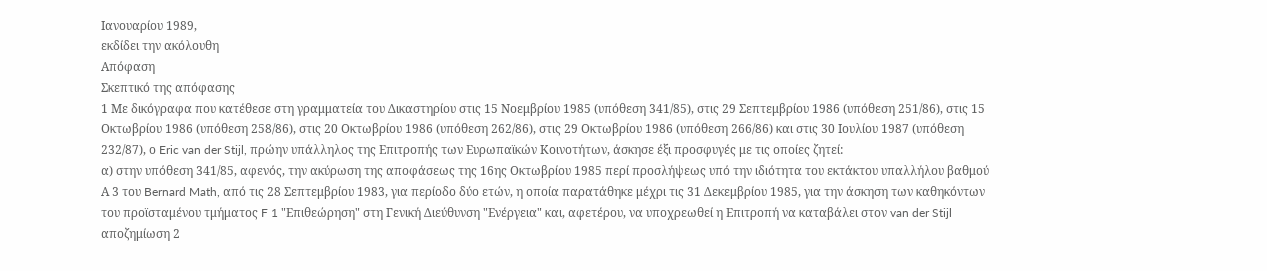Ιανουαρίου 1989,
εκδίδει την ακόλουθη
Απόφαση
Σκεπτικό της απόφασης
1 Με δικόγραφα που κατέθεσε στη γραμματεία του Δικαστηρίου στις 15 Νοεμβρίου 1985 (υπόθεση 341/85), στις 29 Σεπτεμβρίου 1986 (υπόθεση 251/86), στις 15 Οκτωβρίου 1986 (υπόθεση 258/86), στις 20 Οκτωβρίου 1986 (υπόθεση 262/86), στις 29 Οκτωβρίου 1986 (υπόθεση 266/86) και στις 30 Ιουλίου 1987 (υπόθεση 232/87), ο Eric van der Stijl, πρώην υπάλληλος της Επιτροπής των Ευρωπαϊκών Κοινοτήτων, άσκησε έξι προσφυγές με τις οποίες ζητεί:
α) στην υπόθεση 341/85, αφενός, την ακύρωση της αποφάσεως της 16ης Οκτωβρίου 1985 περί προσλήψεως υπό την ιδιότητα του εκτάκτου υπαλλήλου βαθμού Α 3 του Bernard Math, από τις 28 Σεπτεμβρίου 1983, για περίοδο δύο ετών, η οποία παρατάθηκε μέχρι τις 31 Δεκεμβρίου 1985, για την άσκηση των καθηκόντων του προϊσταμένου τμήματος F 1 "Επιθεώρηση" στη Γενική Διεύθυνση "Ενέργεια" και, αφετέρου, να υποχρεωθεί η Επιτροπή να καταβάλει στον van der Stijl αποζημίωση 2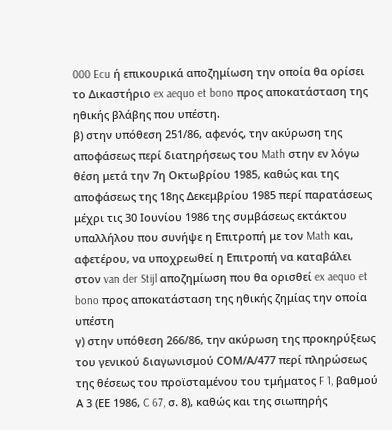000 Ecu ή επικουρικά αποζημίωση την οποία θα ορίσει το Δικαστήριο ex aequo et bono προς αποκατάσταση της ηθικής βλάβης που υπέστη.
β) στην υπόθεση 251/86, αφενός, την ακύρωση της αποφάσεως περί διατηρήσεως του Math στην εν λόγω θέση μετά την 7η Οκτωβρίου 1985, καθώς και της αποφάσεως της 18ης Δεκεμβρίου 1985 περί παρατάσεως μέχρι τις 30 Ιουνίου 1986 της συμβάσεως εκτάκτου υπαλλήλου που συνήψε η Επιτροπή με τον Math και, αφετέρου, να υποχρεωθεί η Επιτροπή να καταβάλει στον van der Stijl αποζημίωση που θα ορισθεί ex aequo et bono προς αποκατάσταση της ηθικής ζημίας την οποία υπέστη
γ) στην υπόθεση 266/86, την ακύρωση της προκηρύξεως του γενικού διαγωνισμού CΟΜ/Α/477 περί πληρώσεως της θέσεως του προϊσταμένου του τμήματος F 1, βαθμού Α 3 (ΕΕ 1986, C 67, σ. 8), καθώς και της σιωπηρής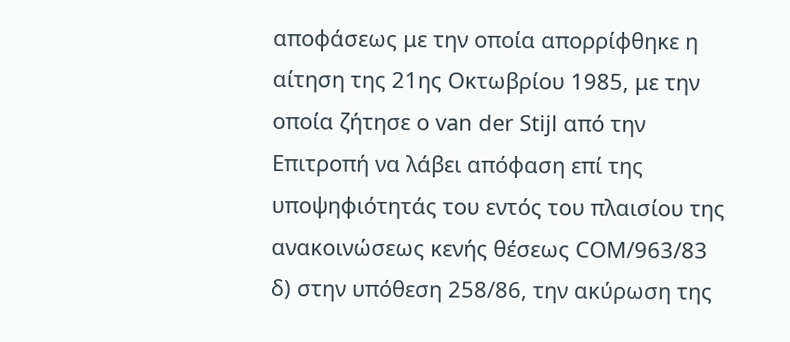αποφάσεως με την οποία απορρίφθηκε η αίτηση της 21ης Οκτωβρίου 1985, με την οποία ζήτησε ο van der Stijl από την Επιτροπή να λάβει απόφαση επί της υποψηφιότητάς του εντός του πλαισίου της ανακοινώσεως κενής θέσεως CΟΜ/963/83
δ) στην υπόθεση 258/86, την ακύρωση της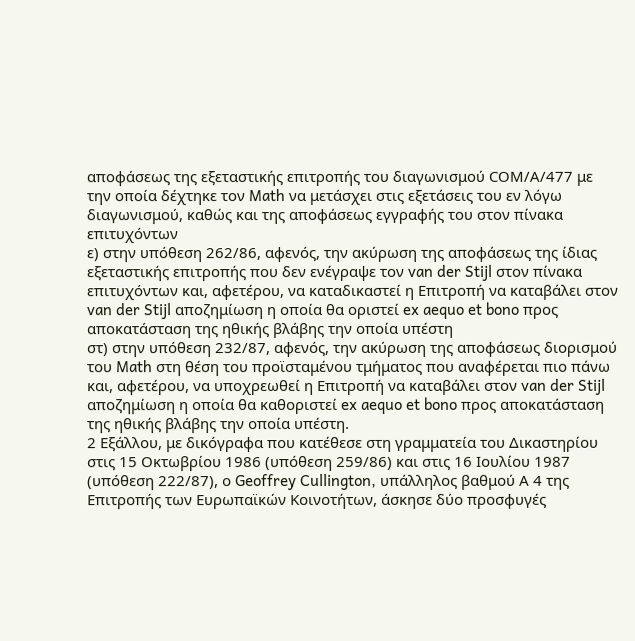αποφάσεως της εξεταστικής επιτροπής του διαγωνισμού CΟΜ/Α/477 με την οποία δέχτηκε τον Math να μετάσχει στις εξετάσεις του εν λόγω διαγωνισμού, καθώς και της αποφάσεως εγγραφής του στον πίνακα επιτυχόντων
ε) στην υπόθεση 262/86, αφενός, την ακύρωση της αποφάσεως της ίδιας εξεταστικής επιτροπής που δεν ενέγραψε τον van der Stijl στον πίνακα επιτυχόντων και, αφετέρου, να καταδικαστεί η Επιτροπή να καταβάλει στον van der Stijl αποζημίωση η οποία θα οριστεί ex aequo et bono προς αποκατάσταση της ηθικής βλάβης την οποία υπέστη
στ) στην υπόθεση 232/87, αφενός, την ακύρωση της αποφάσεως διορισμού του Math στη θέση του προϊσταμένου τμήματος που αναφέρεται πιο πάνω και, αφετέρου, να υποχρεωθεί η Επιτροπή να καταβάλει στον van der Stijl αποζημίωση η οποία θα καθοριστεί ex aequo et bono προς αποκατάσταση της ηθικής βλάβης την οποία υπέστη.
2 Εξάλλου, με δικόγραφα που κατέθεσε στη γραμματεία του Δικαστηρίου στις 15 Οκτωβρίου 1986 (υπόθεση 259/86) και στις 16 Ιουλίου 1987 (υπόθεση 222/87), ο Geoffrey Cullington, υπάλληλος βαθμού Α 4 της Επιτροπής των Ευρωπαϊκών Κοινοτήτων, άσκησε δύο προσφυγές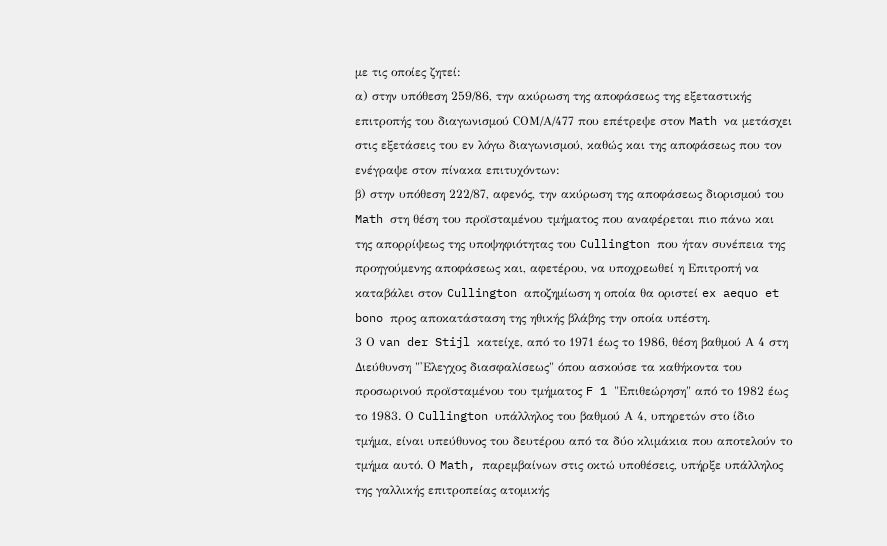με τις οποίες ζητεί:
α) στην υπόθεση 259/86, την ακύρωση της αποφάσεως της εξεταστικής επιτροπής του διαγωνισμού CΟΜ/Α/477 που επέτρεψε στον Math να μετάσχει στις εξετάσεις του εν λόγω διαγωνισμού, καθώς και της αποφάσεως που τον ενέγραψε στον πίνακα επιτυχόντων:
β) στην υπόθεση 222/87, αφενός, την ακύρωση της αποφάσεως διορισμού του Math στη θέση του προϊσταμένου τμήματος που αναφέρεται πιο πάνω και της απορρίψεως της υποψηφιότητας του Cullington που ήταν συνέπεια της προηγούμενης αποφάσεως και, αφετέρου, να υποχρεωθεί η Επιτροπή να καταβάλει στον Cullington αποζημίωση η οποία θα οριστεί ex aequo et bono προς αποκατάσταση της ηθικής βλάβης την οποία υπέστη.
3 Ο van der Stijl κατείχε, από το 1971 έως το 1986, θέση βαθμού Α 4 στη Διεύθυνση "'Ελεγχος διασφαλίσεως" όπου ασκούσε τα καθήκοντα του προσωρινού προϊσταμένου του τμήματος F 1 "Επιθεώρηση" από το 1982 έως το 1983. Ο Cullington υπάλληλος του βαθμού Α 4, υπηρετών στο ίδιο τμήμα, είναι υπεύθυνος του δευτέρου από τα δύο κλιμάκια που αποτελούν το τμήμα αυτό. Ο Math, παρεμβαίνων στις οκτώ υποθέσεις, υπήρξε υπάλληλος της γαλλικής επιτροπείας ατομικής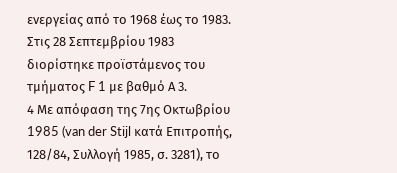ενεργείας από το 1968 έως το 1983. Στις 28 Σεπτεμβρίου 1983 διορίστηκε προϊστάμενος του τμήματος F 1 με βαθμό Α 3.
4 Με απόφαση της 7ης Οκτωβρίου 1985 (van der Stijl κατά Επιτροπής, 128/84, Συλλογή 1985, σ. 3281), το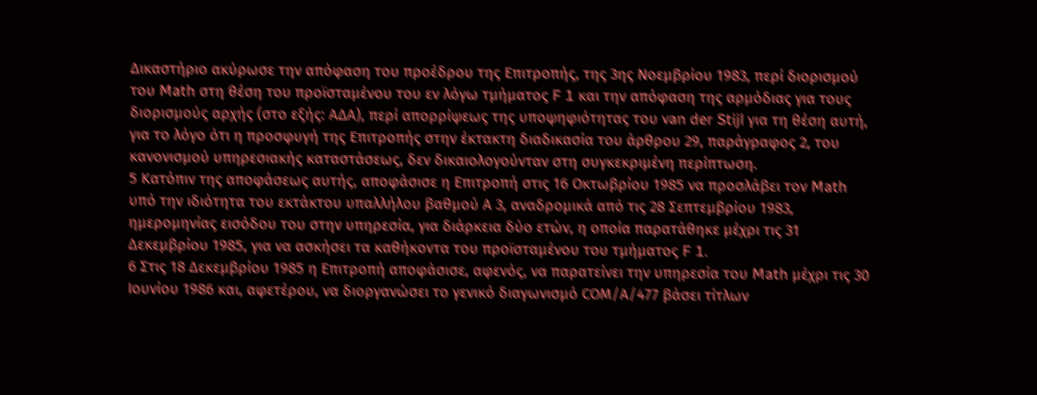Δικαστήριο ακύρωσε την απόφαση του προέδρου της Επιτροπής, της 3ης Νοεμβρίου 1983, περί διορισμού του Math στη θέση του προϊσταμένου του εν λόγω τμήματος F 1 και την απόφαση της αρμόδιας για τους διορισμούς αρχής (στο εξής: ΑΔΑ), περί απορρίψεως της υποψηφιότητας του van der Stijl για τη θέση αυτή, για το λόγο ότι η προσφυγή της Επιτροπής στην έκτακτη διαδικασία του άρθρου 29, παράγραφος 2, του κανονισμού υπηρεσιακής καταστάσεως, δεν δικαιολογούνταν στη συγκεκριμένη περίπτωση.
5 Κατόπιν της αποφάσεως αυτής, αποφάσισε η Επιτροπή στις 16 Οκτωβρίου 1985 να προσλάβει τον Math υπό την ιδιότητα του εκτάκτου υπαλλήλου βαθμού Α 3, αναδρομικά από τις 28 Σεπτεμβρίου 1983, ημερομηνίας εισόδου του στην υπηρεσία, για διάρκεια δύο ετών, η οποία παρατάθηκε μέχρι τις 31 Δεκεμβρίου 1985, για να ασκήσει τα καθήκοντα του προϊσταμένου του τμήματος F 1.
6 Στις 18 Δεκεμβρίου 1985 η Επιτροπή αποφάσισε, αφενός, να παρατείνει την υπηρεσία του Math μέχρι τις 30 Ιουνίου 1986 και, αφετέρου, να διοργανώσει το γενικό διαγωνισμό CΟΜ/Α/477 βάσει τίτλων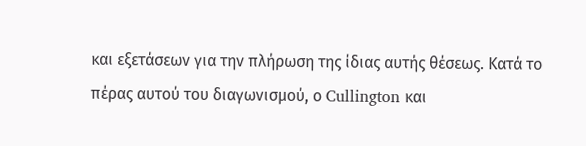και εξετάσεων για την πλήρωση της ίδιας αυτής θέσεως. Κατά το πέρας αυτού του διαγωνισμού, ο Cullington και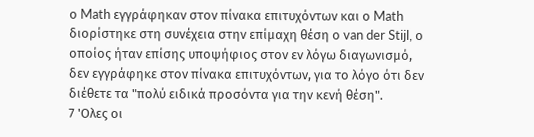ο Math εγγράφηκαν στον πίνακα επιτυχόντων και ο Math διορίστηκε στη συνέχεια στην επίμαχη θέση ο van der Stijl, ο οποίος ήταν επίσης υποψήφιος στον εν λόγω διαγωνισμό, δεν εγγράφηκε στον πίνακα επιτυχόντων, για το λόγο ότι δεν διέθετε τα "πολύ ειδικά προσόντα για την κενή θέση".
7 'Ολες οι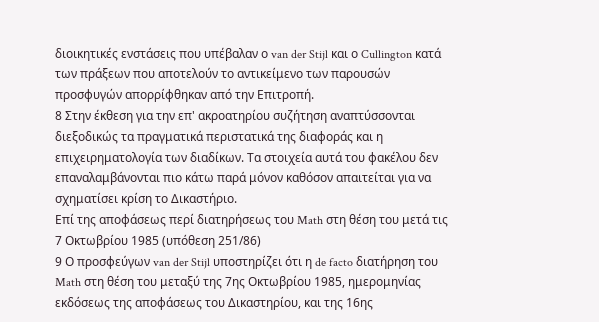διοικητικές ενστάσεις που υπέβαλαν ο van der Stijl και ο Cullington κατά των πράξεων που αποτελούν το αντικείμενο των παρουσών προσφυγών απορρίφθηκαν από την Επιτροπή.
8 Στην έκθεση για την επ' ακροατηρίου συζήτηση αναπτύσσονται διεξοδικώς τα πραγματικά περιστατικά της διαφοράς και η επιχειρηματολογία των διαδίκων. Τα στοιχεία αυτά του φακέλου δεν επαναλαμβάνονται πιο κάτω παρά μόνον καθόσον απαιτείται για να σχηματίσει κρίση το Δικαστήριο.
Επί της αποφάσεως περί διατηρήσεως του Math στη θέση του μετά τις 7 Οκτωβρίου 1985 (υπόθεση 251/86)
9 Ο προσφεύγων van der Stijl υποστηρίζει ότι η de facto διατήρηση του Math στη θέση του μεταξύ της 7ης Οκτωβρίου 1985, ημερομηνίας εκδόσεως της αποφάσεως του Δικαστηρίου, και της 16ης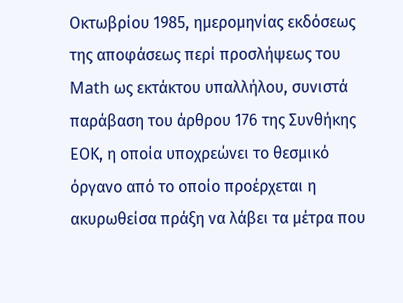Οκτωβρίου 1985, ημερομηνίας εκδόσεως της αποφάσεως περί προσλήψεως του Math ως εκτάκτου υπαλλήλου, συνιστά παράβαση του άρθρου 176 της Συνθήκης ΕΟΚ, η οποία υποχρεώνει το θεσμικό όργανο από το οποίο προέρχεται η ακυρωθείσα πράξη να λάβει τα μέτρα που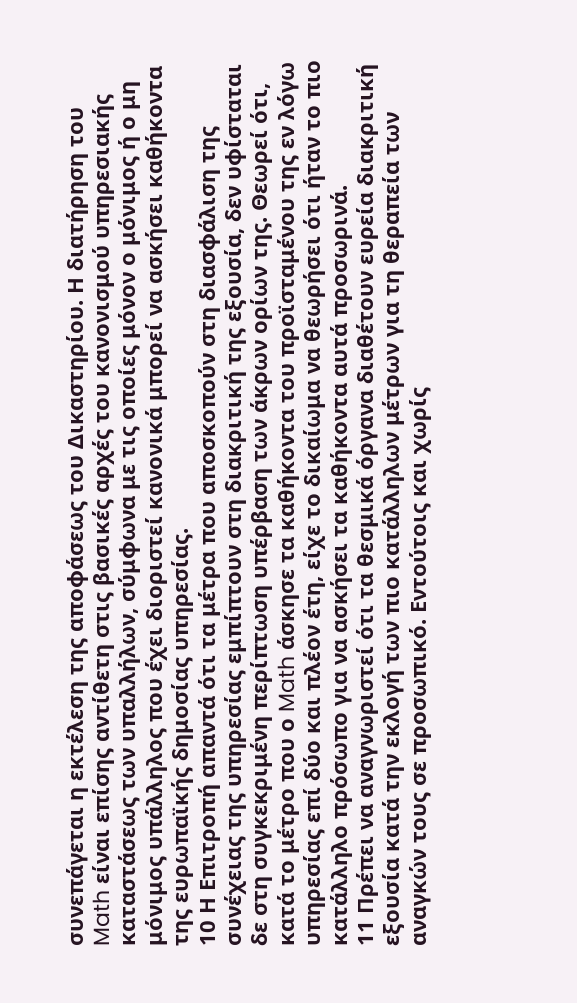συνεπάγεται η εκτέλεση της αποφάσεως του Δικαστηρίου. Η διατήρηση του Math είναι επίσης αντίθετη στις βασικές αρχές του κανονισμού υπηρεσιακής καταστάσεως των υπαλλήλων, σύμφωνα με τις οποίες μόνον ο μόνιμος ή ο μη μόνιμος υπάλληλος που έχει διοριστεί κανονικά μπορεί να ασκήσει καθήκοντα της ευρωπαϊκής δημοσίας υπηρεσίας.
10 Η Επιτροπή απαντά ότι τα μέτρα που αποσκοπούν στη διασφάλιση της συνέχειας της υπηρεσίας εμπίπτουν στη διακριτική της εξουσία, δεν υφίσταται δε στη συγκεκριμένη περίπτωση υπέρβαση των άκρων ορίων της. Θεωρεί ότι, κατά το μέτρο που ο Math άσκησε τα καθήκοντα του προϊσταμένου της εν λόγω υπηρεσίας επί δύο και πλέον έτη, είχε το δικαίωμα να θεωρήσει ότι ήταν το πιο κατάλληλο πρόσωπο για να ασκήσει τα καθήκοντα αυτά προσωρινά.
11 Πρέπει να αναγνωριστεί ότι τα θεσμικά όργανα διαθέτουν ευρεία διακριτική εξουσία κατά την εκλογή των πιο κατάλληλων μέτρων για τη θεραπεία των αναγκών τους σε προσωπικό. Εντούτοις και χωρίς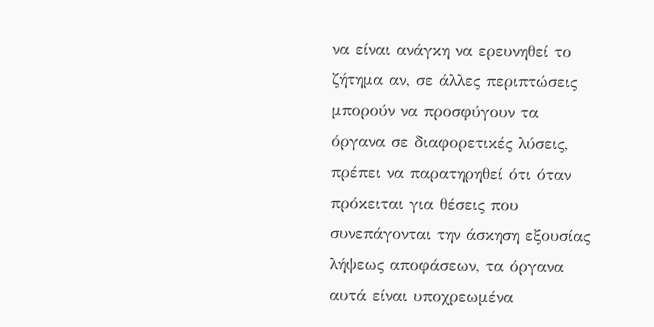να είναι ανάγκη να ερευνηθεί το ζήτημα αν, σε άλλες περιπτώσεις μπορούν να προσφύγουν τα όργανα σε διαφορετικές λύσεις, πρέπει να παρατηρηθεί ότι όταν πρόκειται για θέσεις που συνεπάγονται την άσκηση εξουσίας λήψεως αποφάσεων, τα όργανα αυτά είναι υποχρεωμένα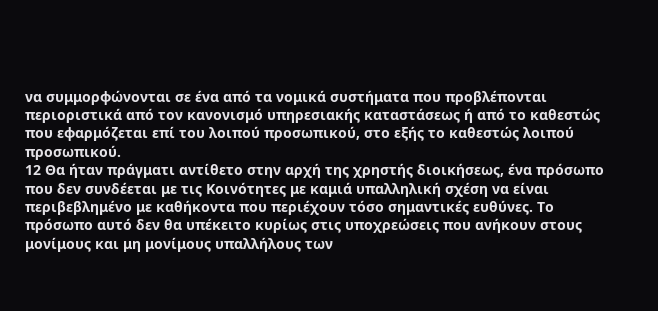να συμμορφώνονται σε ένα από τα νομικά συστήματα που προβλέπονται περιοριστικά από τον κανονισμό υπηρεσιακής καταστάσεως ή από το καθεστώς που εφαρμόζεται επί του λοιπού προσωπικού, στο εξής το καθεστώς λοιπού προσωπικού.
12 Θα ήταν πράγματι αντίθετο στην αρχή της χρηστής διοικήσεως, ένα πρόσωπο που δεν συνδέεται με τις Κοινότητες με καμιά υπαλληλική σχέση να είναι περιβεβλημένο με καθήκοντα που περιέχουν τόσο σημαντικές ευθύνες. Το πρόσωπο αυτό δεν θα υπέκειτο κυρίως στις υποχρεώσεις που ανήκουν στους μονίμους και μη μονίμους υπαλλήλους των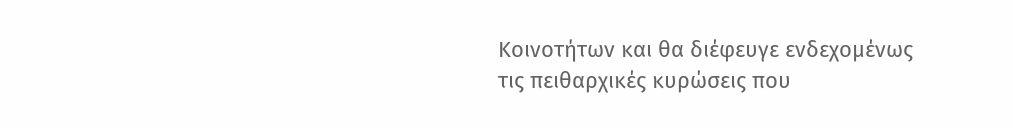Κοινοτήτων και θα διέφευγε ενδεχομένως τις πειθαρχικές κυρώσεις που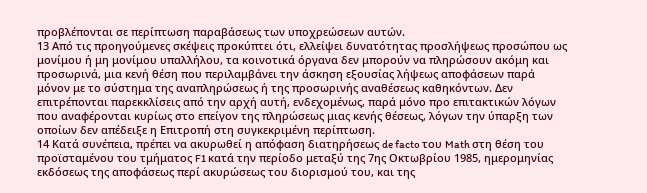προβλέπονται σε περίπτωση παραβάσεως των υποχρεώσεων αυτών.
13 Από τις προηγούμενες σκέψεις προκύπτει ότι, ελλείψει δυνατότητας προσλήψεως προσώπου ως μονίμου ή μη μονίμου υπαλλήλου, τα κοινοτικά όργανα δεν μπορούν να πληρώσουν ακόμη και προσωρινά, μια κενή θέση που περιλαμβάνει την άσκηση εξουσίας λήψεως αποφάσεων παρά μόνον με το σύστημα της αναπληρώσεως ή της προσωρινής αναθέσεως καθηκόντων. Δεν επιτρέπονται παρεκκλίσεις από την αρχή αυτή, ενδεχομένως, παρά μόνο προ επιτακτικών λόγων που αναφέρονται κυρίως στο επείγον της πληρώσεως μιας κενής θέσεως, λόγων την ύπαρξη των οποίων δεν απέδειξε η Επιτροπή στη συγκεκριμένη περίπτωση.
14 Κατά συνέπεια, πρέπει να ακυρωθεί η απόφαση διατηρήσεως de facto του Math στη θέση του προϊσταμένου του τμήματος F1 κατά την περίοδο μεταξύ της 7ης Οκτωβρίου 1985, ημερομηνίας εκδόσεως της αποφάσεως περί ακυρώσεως του διορισμού του, και της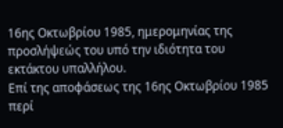16ης Οκτωβρίου 1985, ημερομηνίας της προσλήψεώς του υπό την ιδιότητα του εκτάκτου υπαλλήλου.
Επί της αποφάσεως της 16ης Οκτωβρίου 1985 περί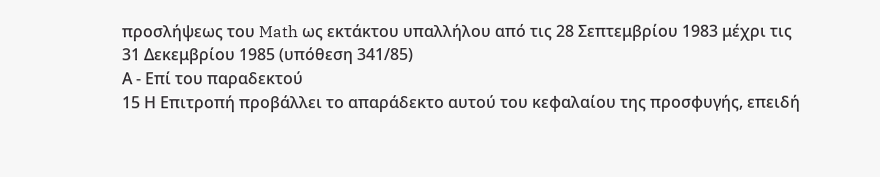προσλήψεως του Math ως εκτάκτου υπαλλήλου από τις 28 Σεπτεμβρίου 1983 μέχρι τις 31 Δεκεμβρίου 1985 (υπόθεση 341/85)
Α - Επί του παραδεκτού
15 Η Επιτροπή προβάλλει το απαράδεκτο αυτού του κεφαλαίου της προσφυγής, επειδή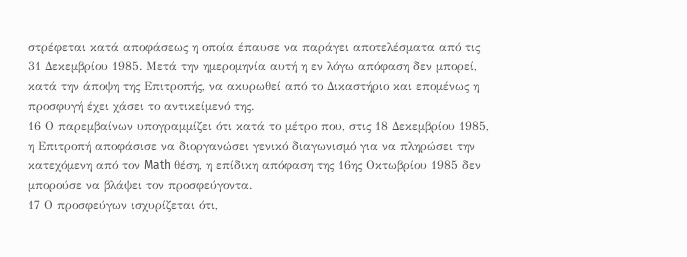στρέφεται κατά αποφάσεως η οποία έπαυσε να παράγει αποτελέσματα από τις 31 Δεκεμβρίου 1985. Μετά την ημερομηνία αυτή η εν λόγω απόφαση δεν μπορεί, κατά την άποψη της Επιτροπής, να ακυρωθεί από το Δικαστήριο και επομένως η προσφυγή έχει χάσει το αντικείμενό της.
16 Ο παρεμβαίνων υπογραμμίζει ότι κατά το μέτρο που, στις 18 Δεκεμβρίου 1985, η Επιτροπή αποφάσισε να διοργανώσει γενικό διαγωνισμό για να πληρώσει την κατεχόμενη από τον Math θέση, η επίδικη απόφαση της 16ης Οκτωβρίου 1985 δεν μπορούσε να βλάψει τον προσφεύγοντα.
17 Ο προσφεύγων ισχυρίζεται ότι,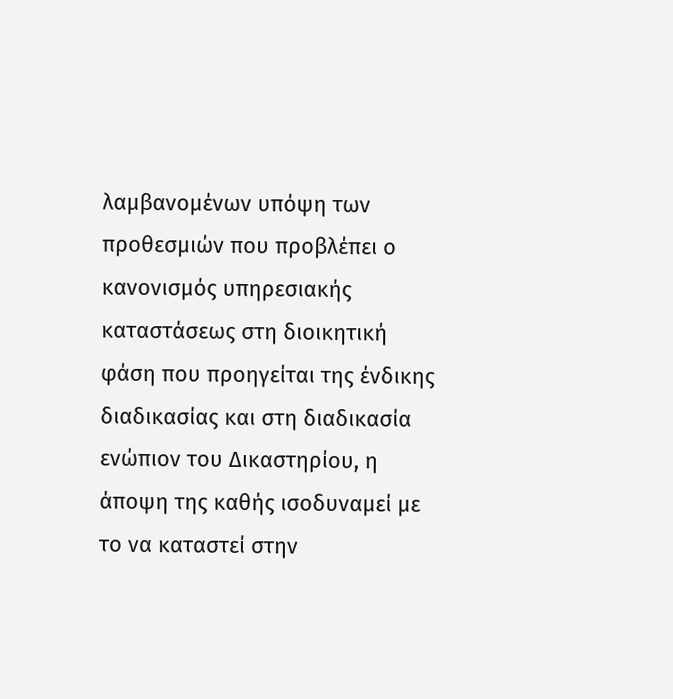λαμβανομένων υπόψη των προθεσμιών που προβλέπει ο κανονισμός υπηρεσιακής καταστάσεως στη διοικητική φάση που προηγείται της ένδικης διαδικασίας και στη διαδικασία ενώπιον του Δικαστηρίου, η άποψη της καθής ισοδυναμεί με το να καταστεί στην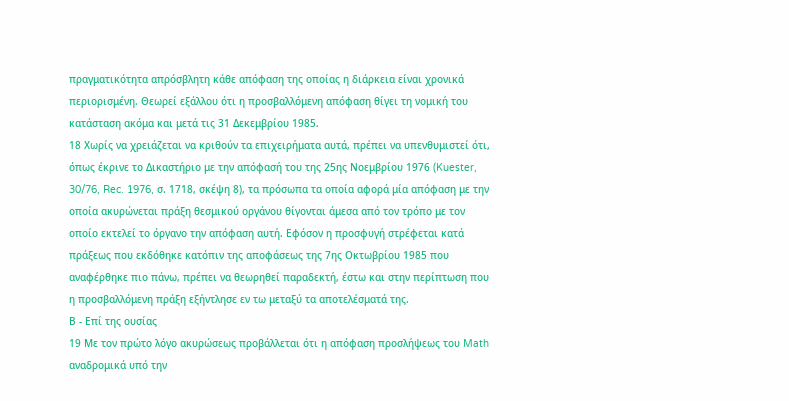πραγματικότητα απρόσβλητη κάθε απόφαση της οποίας η διάρκεια είναι χρονικά περιορισμένη. Θεωρεί εξάλλου ότι η προσβαλλόμενη απόφαση θίγει τη νομική του κατάσταση ακόμα και μετά τις 31 Δεκεμβρίου 1985.
18 Χωρίς να χρειάζεται να κριθούν τα επιχειρήματα αυτά, πρέπει να υπενθυμιστεί ότι, όπως έκρινε το Δικαστήριο με την απόφασή του της 25ης Νοεμβρίου 1976 (Kuester, 30/76, Rec. 1976, σ. 1718, σκέψη 8), τα πρόσωπα τα οποία αφορά μία απόφαση με την οποία ακυρώνεται πράξη θεσμικού οργάνου θίγονται άμεσα από τον τρόπο με τον οποίο εκτελεί το όργανο την απόφαση αυτή. Εφόσον η προσφυγή στρέφεται κατά πράξεως που εκδόθηκε κατόπιν της αποφάσεως της 7ης Οκτωβρίου 1985 που αναφέρθηκε πιο πάνω, πρέπει να θεωρηθεί παραδεκτή, έστω και στην περίπτωση που η προσβαλλόμενη πράξη εξήντλησε εν τω μεταξύ τα αποτελέσματά της.
Β - Επί της ουσίας
19 Με τον πρώτο λόγο ακυρώσεως προβάλλεται ότι η απόφαση προσλήψεως του Math αναδρομικά υπό την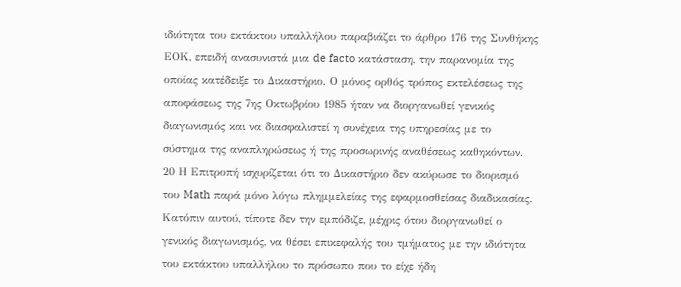ιδιότητα του εκτάκτου υπαλλήλου παραβιάζει το άρθρο 176 της Συνθήκης ΕΟΚ, επειδή ανασυνιστά μια de facto κατάσταση, την παρανομία της οποίας κατέδειξε το Δικαστήριο. Ο μόνος ορθός τρόπος εκτελέσεως της αποφάσεως της 7ης Οκτωβρίου 1985 ήταν να διοργανωθεί γενικός διαγωνισμός και να διασφαλιστεί η συνέχεια της υπηρεσίας με το σύστημα της αναπληρώσεως ή της προσωρινής αναθέσεως καθηκόντων.
20 Η Επιτροπή ισχυρίζεται ότι το Δικαστήριο δεν ακύρωσε το διορισμό του Math παρά μόνο λόγω πλημμελείας της εφαρμοσθείσας διαδικασίας. Κατόπιν αυτού, τίποτε δεν την εμπόδιζε, μέχρις ότου διοργανωθεί ο γενικός διαγωνισμός, να θέσει επικεφαλής του τμήματος με την ιδιότητα του εκτάκτου υπαλλήλου το πρόσωπο που το είχε ήδη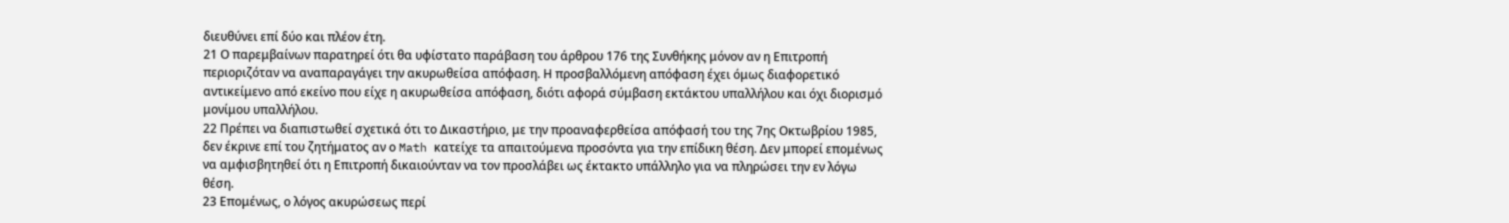διευθύνει επί δύο και πλέον έτη.
21 Ο παρεμβαίνων παρατηρεί ότι θα υφίστατο παράβαση του άρθρου 176 της Συνθήκης μόνον αν η Επιτροπή περιοριζόταν να αναπαραγάγει την ακυρωθείσα απόφαση. Η προσβαλλόμενη απόφαση έχει όμως διαφορετικό αντικείμενο από εκείνο που είχε η ακυρωθείσα απόφαση, διότι αφορά σύμβαση εκτάκτου υπαλλήλου και όχι διορισμό μονίμου υπαλλήλου.
22 Πρέπει να διαπιστωθεί σχετικά ότι το Δικαστήριο, με την προαναφερθείσα απόφασή του της 7ης Οκτωβρίου 1985, δεν έκρινε επί του ζητήματος αν ο Math κατείχε τα απαιτούμενα προσόντα για την επίδικη θέση. Δεν μπορεί επομένως να αμφισβητηθεί ότι η Επιτροπή δικαιούνταν να τον προσλάβει ως έκτακτο υπάλληλο για να πληρώσει την εν λόγω θέση.
23 Επομένως, ο λόγος ακυρώσεως περί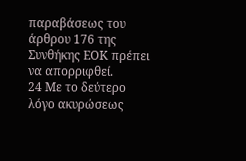παραβάσεως του άρθρου 176 της Συνθήκης ΕΟΚ πρέπει να απορριφθεί.
24 Με το δεύτερο λόγο ακυρώσεως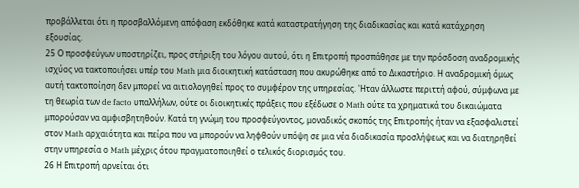προβάλλεται ότι η προσβαλλόμενη απόφαση εκδόθηκε κατά καταστρατήγηση της διαδικασίας και κατά κατάχρηση εξουσίας.
25 Ο προσφεύγων υποστηρίζει, προς στήριξη του λόγου αυτού, ότι η Επιτροπή προσπάθησε με την πρόσδοση αναδρομικής ισχύος να τακτοποιήσει υπέρ του Math μια διοικητική κατάσταση που ακυρώθηκε από το Δικαστήριο. Η αναδρομική όμως αυτή τακτοποίηση δεν μπορεί να αιτιολογηθεί προς το συμφέρον της υπηρεσίας. 'Ηταν άλλωστε περιττή αφού, σύμφωνα με τη θεωρία των de facto υπαλλήλων, ούτε οι διοικητικές πράξεις που εξέδωσε ο Math ούτε τα χρηματικά του δικαιώματα μπορούσαν να αμφισβητηθούν. Κατά τη γνώμη του προσφεύγοντος, μοναδικός σκοπός της Επιτροπής ήταν να εξασφαλιστεί στον Math αρχαιότητα και πείρα που να μπορούν να ληφθούν υπόψη σε μια νέα διαδικασία προσλήψεως και να διατηρηθεί στην υπηρεσία ο Math μέχρις ότου πραγματοποιηθεί ο τελικός διορισμός του.
26 Η Επιτροπή αρνείται ότι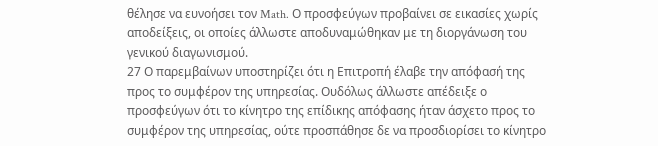θέλησε να ευνοήσει τον Math. Ο προσφεύγων προβαίνει σε εικασίες χωρίς αποδείξεις, οι οποίες άλλωστε αποδυναμώθηκαν με τη διοργάνωση του γενικού διαγωνισμού.
27 Ο παρεμβαίνων υποστηρίζει ότι η Επιτροπή έλαβε την απόφασή της προς το συμφέρον της υπηρεσίας. Ουδόλως άλλωστε απέδειξε ο προσφεύγων ότι το κίνητρο της επίδικης απόφασης ήταν άσχετο προς το συμφέρον της υπηρεσίας, ούτε προσπάθησε δε να προσδιορίσει το κίνητρο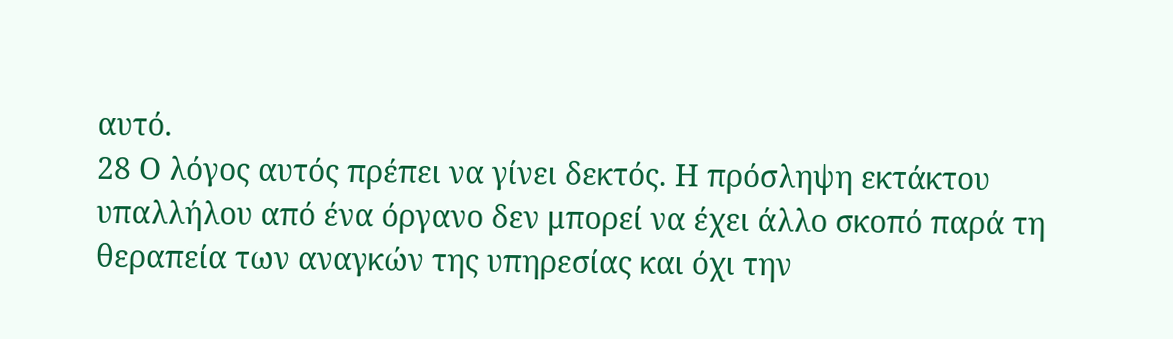αυτό.
28 Ο λόγος αυτός πρέπει να γίνει δεκτός. Η πρόσληψη εκτάκτου υπαλλήλου από ένα όργανο δεν μπορεί να έχει άλλο σκοπό παρά τη θεραπεία των αναγκών της υπηρεσίας και όχι την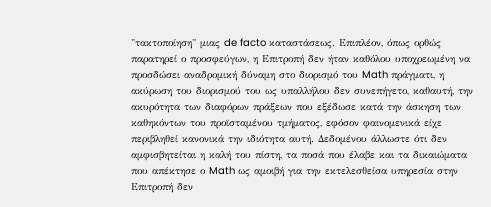"τακτοποίηση" μιας de facto καταστάσεως. Επιπλέον, όπως ορθώς παρατηρεί ο προσφεύγων, η Επιτροπή δεν ήταν καθόλου υποχρεωμένη να προσδώσει αναδρομική δύναμη στο διορισμό του Math πράγματι, η ακύρωση του διορισμού του ως υπαλλήλου δεν συνεπήγετο, καθαυτή, την ακυρότητα των διαφόρων πράξεων που εξέδωσε κατά την άσκηση των καθηκόντων του προϊσταμένου τμήματος, εφόσον φαινομενικά είχε περιβληθεί κανονικά την ιδιότητα αυτή. Δεδομένου άλλωστε ότι δεν αμφισβητείται η καλή του πίστη, τα ποσά που έλαβε και τα δικαιώματα που απέκτησε ο Math ως αμοιβή για την εκτελεσθείσα υπηρεσία στην Επιτροπή δεν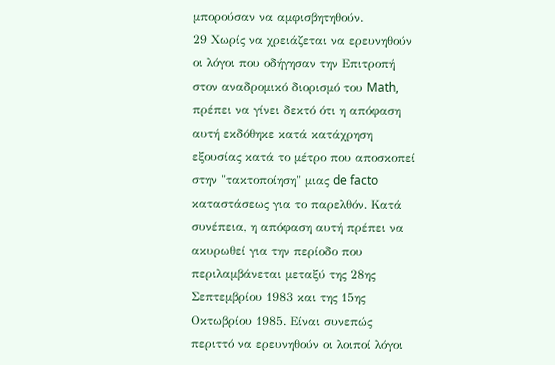μπορούσαν να αμφισβητηθούν.
29 Χωρίς να χρειάζεται να ερευνηθούν οι λόγοι που οδήγησαν την Επιτροπή στον αναδρομικό διορισμό του Math, πρέπει να γίνει δεκτό ότι η απόφαση αυτή εκδόθηκε κατά κατάχρηση εξουσίας κατά το μέτρο που αποσκοπεί στην "τακτοποίηση" μιας de facto καταστάσεως για το παρελθόν. Κατά συνέπεια, η απόφαση αυτή πρέπει να ακυρωθεί για την περίοδο που περιλαμβάνεται μεταξύ της 28ης Σεπτεμβρίου 1983 και της 15ης Οκτωβρίου 1985. Είναι συνεπώς περιττό να ερευνηθούν οι λοιποί λόγοι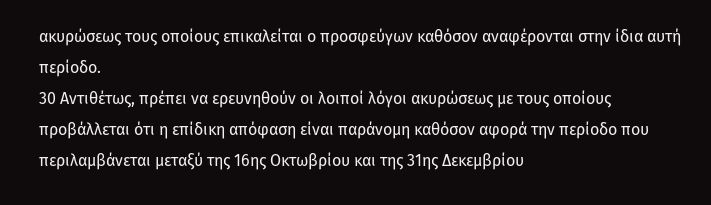ακυρώσεως τους οποίους επικαλείται ο προσφεύγων καθόσον αναφέρονται στην ίδια αυτή περίοδο.
30 Αντιθέτως, πρέπει να ερευνηθούν οι λοιποί λόγοι ακυρώσεως με τους οποίους προβάλλεται ότι η επίδικη απόφαση είναι παράνομη καθόσον αφορά την περίοδο που περιλαμβάνεται μεταξύ της 16ης Οκτωβρίου και της 31ης Δεκεμβρίου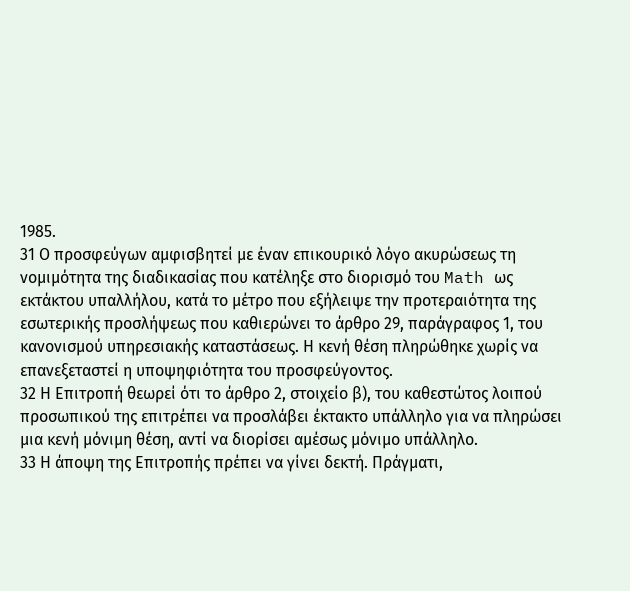1985.
31 Ο προσφεύγων αμφισβητεί με έναν επικουρικό λόγο ακυρώσεως τη νομιμότητα της διαδικασίας που κατέληξε στο διορισμό του Math ως εκτάκτου υπαλλήλου, κατά το μέτρο που εξήλειψε την προτεραιότητα της εσωτερικής προσλήψεως που καθιερώνει το άρθρο 29, παράγραφος 1, του κανονισμού υπηρεσιακής καταστάσεως. Η κενή θέση πληρώθηκε χωρίς να επανεξεταστεί η υποψηφιότητα του προσφεύγοντος.
32 Η Επιτροπή θεωρεί ότι το άρθρο 2, στοιχείο β), του καθεστώτος λοιπού προσωπικού της επιτρέπει να προσλάβει έκτακτο υπάλληλο για να πληρώσει μια κενή μόνιμη θέση, αντί να διορίσει αμέσως μόνιμο υπάλληλο.
33 Η άποψη της Επιτροπής πρέπει να γίνει δεκτή. Πράγματι,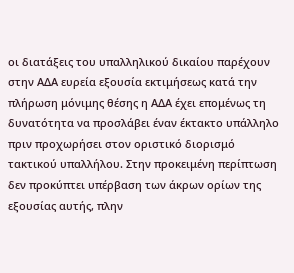οι διατάξεις του υπαλληλικού δικαίου παρέχουν στην ΑΔΑ ευρεία εξουσία εκτιμήσεως κατά την πλήρωση μόνιμης θέσης η ΑΔΑ έχει επομένως τη δυνατότητα να προσλάβει έναν έκτακτο υπάλληλο πριν προχωρήσει στον οριστικό διορισμό τακτικού υπαλλήλου. Στην προκειμένη περίπτωση δεν προκύπτει υπέρβαση των άκρων ορίων της εξουσίας αυτής, πλην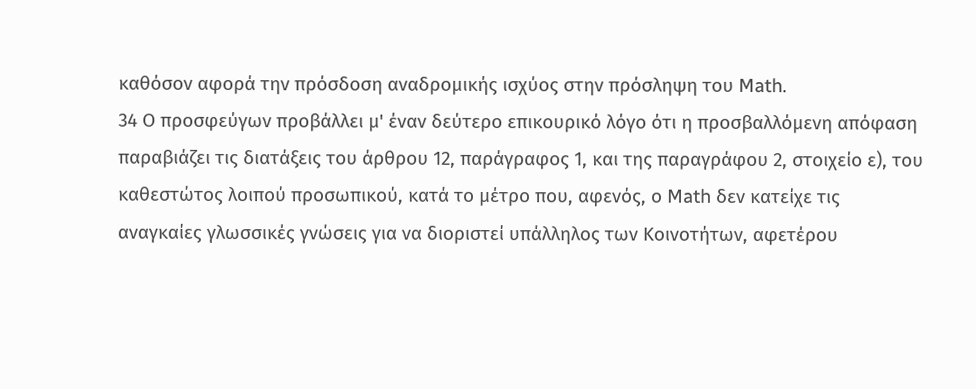καθόσον αφορά την πρόσδοση αναδρομικής ισχύος στην πρόσληψη του Math.
34 Ο προσφεύγων προβάλλει μ' έναν δεύτερο επικουρικό λόγο ότι η προσβαλλόμενη απόφαση παραβιάζει τις διατάξεις του άρθρου 12, παράγραφος 1, και της παραγράφου 2, στοιχείο ε), του καθεστώτος λοιπού προσωπικού, κατά το μέτρο που, αφενός, ο Math δεν κατείχε τις αναγκαίες γλωσσικές γνώσεις για να διοριστεί υπάλληλος των Κοινοτήτων, αφετέρου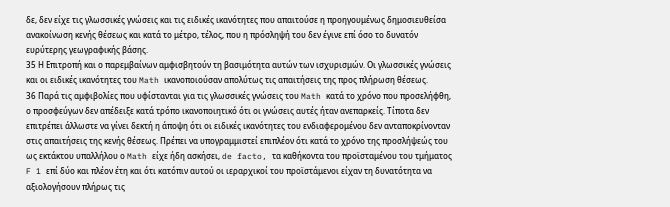δε, δεν είχε τις γλωσσικές γνώσεις και τις ειδικές ικανότητες που απαιτούσε η προηγουμένως δημοσιευθείσα ανακοίνωση κενής θέσεως και κατά το μέτρο, τέλος, που η πρόσληψή του δεν έγινε επί όσο το δυνατόν ευρύτερης γεωγραφικής βάσης.
35 Η Επιτροπή και ο παρεμβαίνων αμφισβητούν τη βασιμότητα αυτών των ισχυρισμών. Οι γλωσσικές γνώσεις και οι ειδικές ικανότητες του Math ικανοποιούσαν απολύτως τις απαιτήσεις της προς πλήρωση θέσεως.
36 Παρά τις αμφιβολίες που υφίστανται για τις γλωσσικές γνώσεις του Math κατά το χρόνο που προσελήφθη, ο προσφεύγων δεν απέδειξε κατά τρόπο ικανοποιητικό ότι οι γνώσεις αυτές ήταν ανεπαρκείς. Τίποτα δεν επιτρέπει άλλωστε να γίνει δεκτή η άποψη ότι οι ειδικές ικανότητες του ενδιαφερομένου δεν ανταποκρίνονταν στις απαιτήσεις της κενής θέσεως. Πρέπει να υπογραμμιστεί επιπλέον ότι κατά το χρόνο της προσλήψεώς του ως εκτάκτου υπαλλήλου ο Math είχε ήδη ασκήσει, de facto, τα καθήκοντα του προϊσταμένου του τμήματος F 1 επί δύο και πλέον έτη και ότι κατόπιν αυτού οι ιεραρχικοί του προϊστάμενοι είχαν τη δυνατότητα να αξιολογήσουν πλήρως τις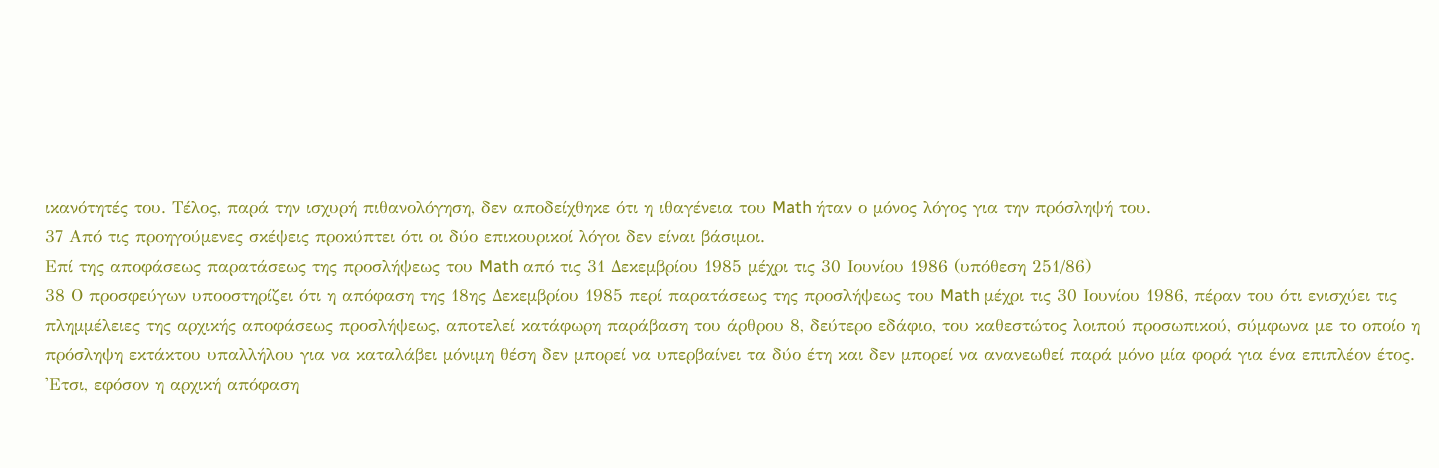ικανότητές του. Τέλος, παρά την ισχυρή πιθανολόγηση, δεν αποδείχθηκε ότι η ιθαγένεια του Math ήταν ο μόνος λόγος για την πρόσληψή του.
37 Από τις προηγούμενες σκέψεις προκύπτει ότι οι δύο επικουρικοί λόγοι δεν είναι βάσιμοι.
Επί της αποφάσεως παρατάσεως της προσλήψεως του Math από τις 31 Δεκεμβρίου 1985 μέχρι τις 30 Ιουνίου 1986 (υπόθεση 251/86)
38 Ο προσφεύγων υποοστηρίζει ότι η απόφαση της 18ης Δεκεμβρίου 1985 περί παρατάσεως της προσλήψεως του Math μέχρι τις 30 Ιουνίου 1986, πέραν του ότι ενισχύει τις πλημμέλειες της αρχικής αποφάσεως προσλήψεως, αποτελεί κατάφωρη παράβαση του άρθρου 8, δεύτερο εδάφιο, του καθεστώτος λοιπού προσωπικού, σύμφωνα με το οποίο η πρόσληψη εκτάκτου υπαλλήλου για να καταλάβει μόνιμη θέση δεν μπορεί να υπερβαίνει τα δύο έτη και δεν μπορεί να ανανεωθεί παρά μόνο μία φορά για ένα επιπλέον έτος. 'Ετσι, εφόσον η αρχική απόφαση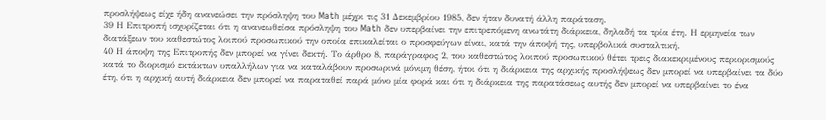προσλήψεως είχε ήδη ανανεώσει την πρόσληψη του Math μέχρι τις 31 Δεκεμβρίου 1985, δεν ήταν δυνατή άλλη παράταση.
39 Η Επιτροπή ισχυρίζεται ότι η ανανεωθείσα πρόσληψη του Math δεν υπερβαίνει την επιτρεπόμενη ανωτάτη διάρκεια, δηλαδή τα τρία έτη. Η ερμηνεία των διατάξεων του καθεστώτος λοιπού προσωπικού την οποία επικαλείται ο προσφεύγων είναι, κατά την άποψή της, υπερβολικά συσταλτική.
40 Η άποψη της Επιτροπής δεν μπορεί να γίνει δεκτή. Το άρθρο 8, παράγραφος 2, του καθεστώτος λοιπού προσωπικού θέτει τρεις διακεκριμένους περιορισμούς κατά το διορισμό εκτάκτων υπαλλήλων για να καταλάβουν προσωρινά μόνιμη θέση, ήτοι ότι η διάρκεια της αρχικής προσλήψεως δεν μπορεί να υπερβαίνει τα δύο έτη, ότι η αρχική αυτή διάρκεια δεν μπορεί να παραταθεί παρά μόνο μία φορά και ότι η διάρκεια της παρατάσεως αυτής δεν μπορεί να υπερβαίνει το ένα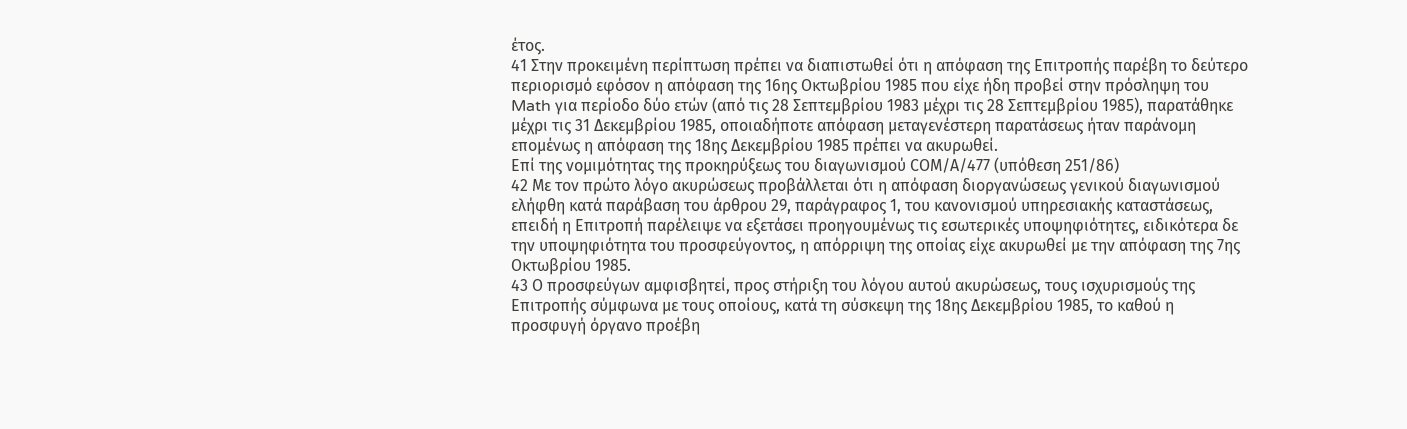έτος.
41 Στην προκειμένη περίπτωση πρέπει να διαπιστωθεί ότι η απόφαση της Επιτροπής παρέβη το δεύτερο περιορισμό εφόσον η απόφαση της 16ης Οκτωβρίου 1985 που είχε ήδη προβεί στην πρόσληψη του Math για περίοδο δύο ετών (από τις 28 Σεπτεμβρίου 1983 μέχρι τις 28 Σεπτεμβρίου 1985), παρατάθηκε μέχρι τις 31 Δεκεμβρίου 1985, οποιαδήποτε απόφαση μεταγενέστερη παρατάσεως ήταν παράνομη επομένως η απόφαση της 18ης Δεκεμβρίου 1985 πρέπει να ακυρωθεί.
Επί της νομιμότητας της προκηρύξεως του διαγωνισμού CΟΜ/Α/477 (υπόθεση 251/86)
42 Με τον πρώτο λόγο ακυρώσεως προβάλλεται ότι η απόφαση διοργανώσεως γενικού διαγωνισμού ελήφθη κατά παράβαση του άρθρου 29, παράγραφος 1, του κανονισμού υπηρεσιακής καταστάσεως, επειδή η Επιτροπή παρέλειψε να εξετάσει προηγουμένως τις εσωτερικές υποψηφιότητες, ειδικότερα δε την υποψηφιότητα του προσφεύγοντος, η απόρριψη της οποίας είχε ακυρωθεί με την απόφαση της 7ης Οκτωβρίου 1985.
43 Ο προσφεύγων αμφισβητεί, προς στήριξη του λόγου αυτού ακυρώσεως, τους ισχυρισμούς της Επιτροπής σύμφωνα με τους οποίους, κατά τη σύσκεψη της 18ης Δεκεμβρίου 1985, το καθού η προσφυγή όργανο προέβη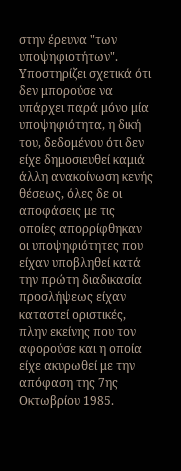στην έρευνα "των υποψηφιοτήτων". Υποστηρίζει σχετικά ότι δεν μπορούσε να υπάρχει παρά μόνο μία υποψηφιότητα, η δική του, δεδομένου ότι δεν είχε δημοσιευθεί καμιά άλλη ανακοίνωση κενής θέσεως, όλες δε οι αποφάσεις με τις οποίες απορρίφθηκαν οι υποψηφιότητες που είχαν υποβληθεί κατά την πρώτη διαδικασία προσλήψεως είχαν καταστεί οριστικές, πλην εκείνης που τον αφορούσε και η οποία είχε ακυρωθεί με την απόφαση της 7ης Οκτωβρίου 1985.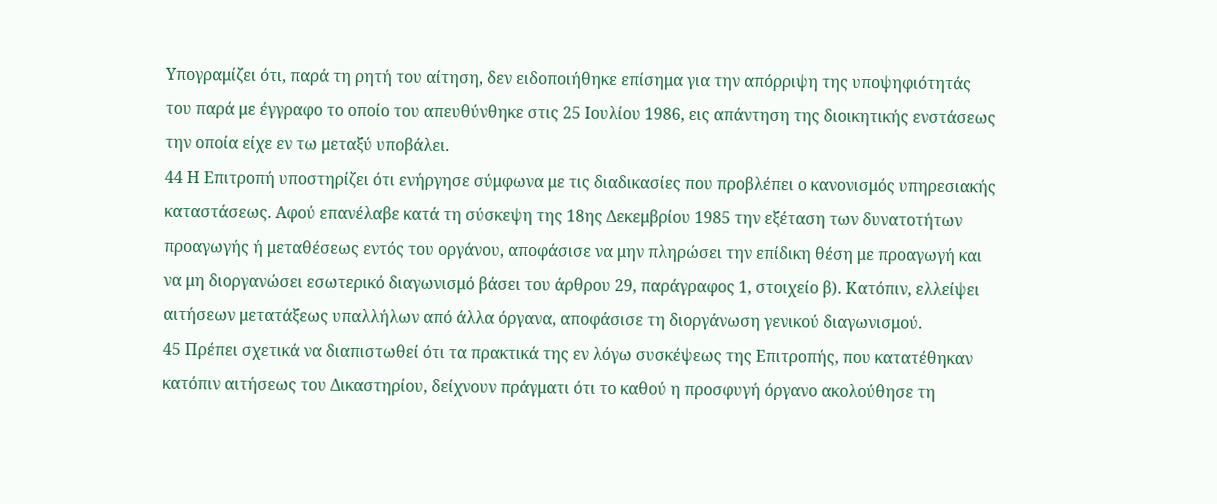Υπογραμίζει ότι, παρά τη ρητή του αίτηση, δεν ειδοποιήθηκε επίσημα για την απόρριψη της υποψηφιότητάς του παρά με έγγραφο το οποίο του απευθύνθηκε στις 25 Ιουλίου 1986, εις απάντηση της διοικητικής ενστάσεως την οποία είχε εν τω μεταξύ υποβάλει.
44 Η Επιτροπή υποστηρίζει ότι ενήργησε σύμφωνα με τις διαδικασίες που προβλέπει ο κανονισμός υπηρεσιακής καταστάσεως. Αφού επανέλαβε κατά τη σύσκεψη της 18ης Δεκεμβρίου 1985 την εξέταση των δυνατοτήτων προαγωγής ή μεταθέσεως εντός του οργάνου, αποφάσισε να μην πληρώσει την επίδικη θέση με προαγωγή και να μη διοργανώσει εσωτερικό διαγωνισμό βάσει του άρθρου 29, παράγραφος 1, στοιχείο β). Κατόπιν, ελλείψει αιτήσεων μετατάξεως υπαλλήλων από άλλα όργανα, αποφάσισε τη διοργάνωση γενικού διαγωνισμού.
45 Πρέπει σχετικά να διαπιστωθεί ότι τα πρακτικά της εν λόγω συσκέψεως της Επιτροπής, που κατατέθηκαν κατόπιν αιτήσεως του Δικαστηρίου, δείχνουν πράγματι ότι το καθού η προσφυγή όργανο ακολούθησε τη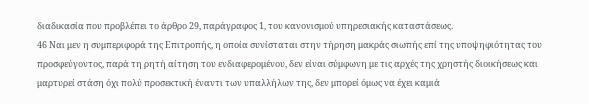διαδικασία που προβλέπει το άρθρο 29, παράγραφος 1, του κανονισμού υπηρεσιακής καταστάσεως.
46 Ναι μεν η συμπεριφορά της Επιτροπής, η οποία συνίσταται στην τήρηση μακράς σιωπής επί της υποψηφιότητας του προσφεύγοντος, παρά τη ρητή αίτηση του ενδιαφερομένου, δεν είναι σύμφωνη με τις αρχές της χρηστής διοικήσεως και μαρτυρεί στάση όχι πολύ προσεκτική έναντι των υπαλλήλων της, δεν μπορεί όμως να έχει καμιά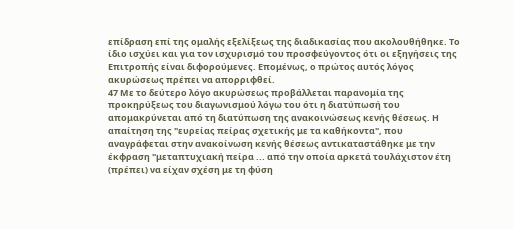επίδραση επί της ομαλής εξελίξεως της διαδικασίας που ακολουθήθηκε. Το ίδιο ισχύει και για τον ισχυρισμό του προσφεύγοντος ότι οι εξηγήσεις της Επιτροπής είναι διφορούμενες. Επομένως, ο πρώτος αυτός λόγος ακυρώσεως πρέπει να απορριφθεί.
47 Με το δεύτερο λόγο ακυρώσεως προβάλλεται παρανομία της προκηρύξεως του διαγωνισμού λόγω του ότι η διατύπωσή του απομακρύνεται από τη διατύπωση της ανακοινώσεως κενής θέσεως. Η απαίτηση της "ευρείας πείρας σχετικής με τα καθήκοντα", που αναγράφεται στην ανακοίνωση κενής θέσεως αντικαταστάθηκε με την έκφραση "μεταπτυχιακή πείρα ... από την οποία αρκετά τουλάχιστον έτη (πρέπει) να είχαν σχέση με τη φύση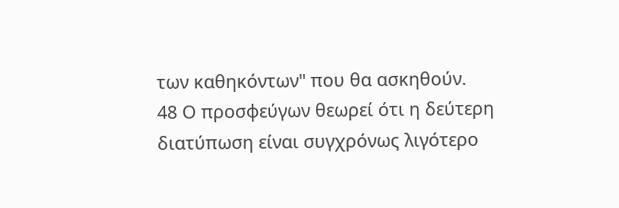των καθηκόντων" που θα ασκηθούν.
48 Ο προσφεύγων θεωρεί ότι η δεύτερη διατύπωση είναι συγχρόνως λιγότερο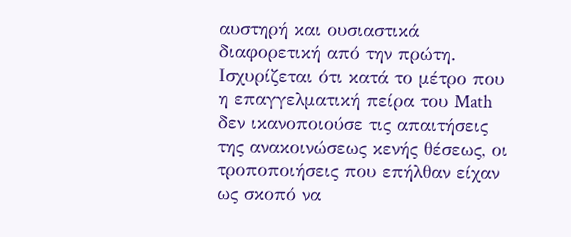αυστηρή και ουσιαστικά διαφορετική από την πρώτη. Ισχυρίζεται ότι κατά το μέτρο που η επαγγελματική πείρα του Math δεν ικανοποιούσε τις απαιτήσεις της ανακοινώσεως κενής θέσεως, οι τροποποιήσεις που επήλθαν είχαν ως σκοπό να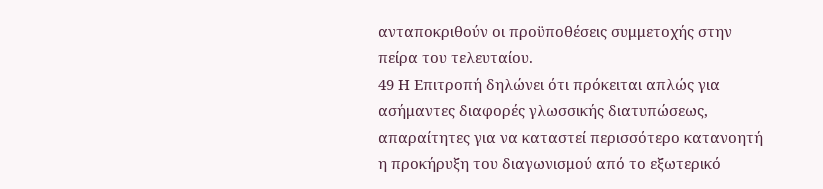ανταποκριθούν οι προϋποθέσεις συμμετοχής στην πείρα του τελευταίου.
49 Η Επιτροπή δηλώνει ότι πρόκειται απλώς για ασήμαντες διαφορές γλωσσικής διατυπώσεως, απαραίτητες για να καταστεί περισσότερο κατανοητή η προκήρυξη του διαγωνισμού από το εξωτερικό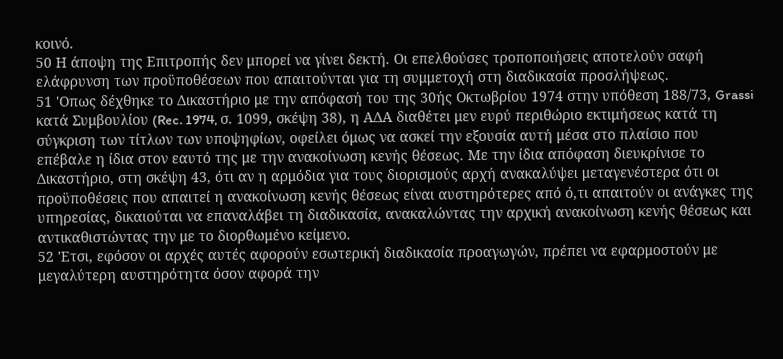κοινό.
50 Η άποψη της Επιτροπής δεν μπορεί να γίνει δεκτή. Οι επελθούσες τροποποιήσεις αποτελούν σαφή ελάφρυνση των προϋποθέσεων που απαιτούνται για τη συμμετοχή στη διαδικασία προσλήψεως.
51 'Οπως δέχθηκε το Δικαστήριο με την απόφασή του της 30ής Οκτωβρίου 1974 στην υπόθεση 188/73, Grassi κατά Συμβουλίου (Rec. 1974, σ. 1099, σκέψη 38), η ΑΔΑ διαθέτει μεν ευρύ περιθώριο εκτιμήσεως κατά τη σύγκριση των τίτλων των υποψηφίων, οφείλει όμως να ασκεί την εξουσία αυτή μέσα στο πλαίσιο που επέβαλε η ίδια στον εαυτό της με την ανακοίνωση κενής θέσεως. Με την ίδια απόφαση διευκρίνισε το Δικαστήριο, στη σκέψη 43, ότι αν η αρμόδια για τους διορισμούς αρχή ανακαλύψει μεταγενέστερα ότι οι προϋποθέσεις που απαιτεί η ανακοίνωση κενής θέσεως είναι αυστηρότερες από ό,τι απαιτούν οι ανάγκες της υπηρεσίας, δικαιούται να επαναλάβει τη διαδικασία, ανακαλώντας την αρχική ανακοίνωση κενής θέσεως και αντικαθιστώντας την με το διορθωμένο κείμενο.
52 'Ετσι, εφόσον οι αρχές αυτές αφορούν εσωτερική διαδικασία προαγωγών, πρέπει να εφαρμοστούν με μεγαλύτερη αυστηρότητα όσον αφορά την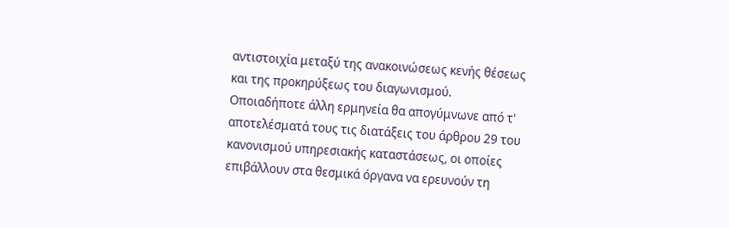αντιστοιχία μεταξύ της ανακοινώσεως κενής θέσεως και της προκηρύξεως του διαγωνισμού. Οποιαδήποτε άλλη ερμηνεία θα απογύμνωνε από τ' αποτελέσματά τους τις διατάξεις του άρθρου 29 του κανονισμού υπηρεσιακής καταστάσεως, οι οποίες επιβάλλουν στα θεσμικά όργανα να ερευνούν τη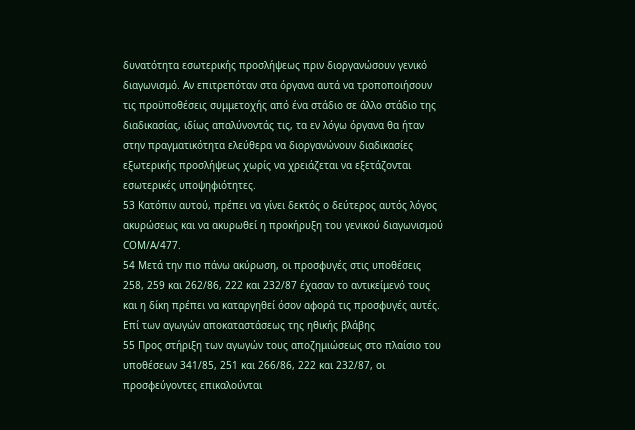δυνατότητα εσωτερικής προσλήψεως πριν διοργανώσουν γενικό διαγωνισμό. Αν επιτρεπόταν στα όργανα αυτά να τροποποιήσουν τις προϋποθέσεις συμμετοχής από ένα στάδιο σε άλλο στάδιο της διαδικασίας, ιδίως απαλύνοντάς τις, τα εν λόγω όργανα θα ήταν στην πραγματικότητα ελεύθερα να διοργανώνουν διαδικασίες εξωτερικής προσλήψεως χωρίς να χρειάζεται να εξετάζονται εσωτερικές υποψηφιότητες.
53 Κατόπιν αυτού, πρέπει να γίνει δεκτός ο δεύτερος αυτός λόγος ακυρώσεως και να ακυρωθεί η προκήρυξη του γενικού διαγωνισμού CΟΜ/Α/477.
54 Μετά την πιο πάνω ακύρωση, οι προσφυγές στις υποθέσεις 258, 259 και 262/86, 222 και 232/87 έχασαν το αντικείμενό τους και η δίκη πρέπει να καταργηθεί όσον αφορά τις προσφυγές αυτές.
Επί των αγωγών αποκαταστάσεως της ηθικής βλάβης
55 Προς στήριξη των αγωγών τους αποζημιώσεως στο πλαίσιο του υποθέσεων 341/85, 251 και 266/86, 222 και 232/87, οι προσφεύγοντες επικαλούνται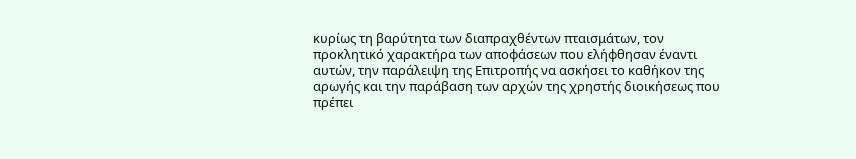κυρίως τη βαρύτητα των διαπραχθέντων πταισμάτων, τον προκλητικό χαρακτήρα των αποφάσεων που ελήφθησαν έναντι αυτών, την παράλειψη της Επιτροπής να ασκήσει το καθήκον της αρωγής και την παράβαση των αρχών της χρηστής διοικήσεως που πρέπει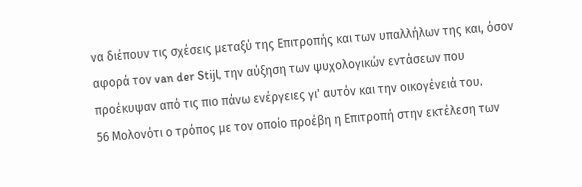να διέπουν τις σχέσεις μεταξύ της Επιτροπής και των υπαλλήλων της και, όσον αφορά τον van der Stijl, την αύξηση των ψυχολογικών εντάσεων που προέκυψαν από τις πιο πάνω ενέργειες γι' αυτόν και την οικογένειά του.
56 Μολονότι ο τρόπος με τον οποίο προέβη η Επιτροπή στην εκτέλεση των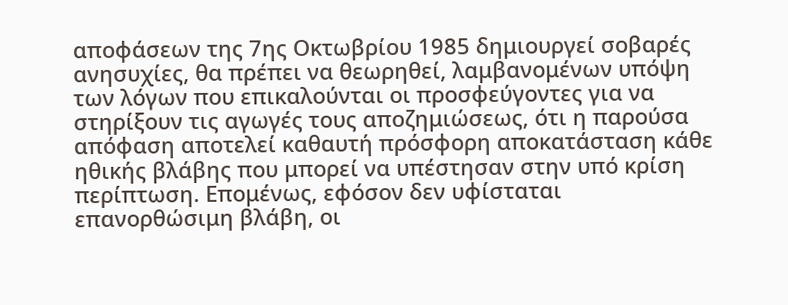αποφάσεων της 7ης Οκτωβρίου 1985 δημιουργεί σοβαρές ανησυχίες, θα πρέπει να θεωρηθεί, λαμβανομένων υπόψη των λόγων που επικαλούνται οι προσφεύγοντες για να στηρίξουν τις αγωγές τους αποζημιώσεως, ότι η παρούσα απόφαση αποτελεί καθαυτή πρόσφορη αποκατάσταση κάθε ηθικής βλάβης που μπορεί να υπέστησαν στην υπό κρίση περίπτωση. Επομένως, εφόσον δεν υφίσταται επανορθώσιμη βλάβη, οι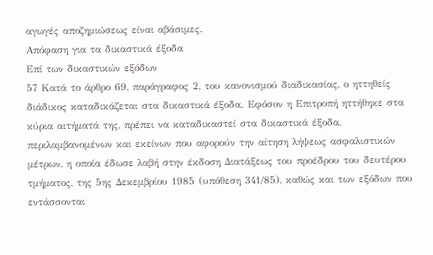αγωγές αποζημιώσεως είναι αβάσιμες.
Απόφαση για τα δικαστικά έξοδα
Επί των δικαστικών εξόδων
57 Κατά το άρθρο 69, παράγραφος 2, του κανονισμού διαδικασίας, ο ηττηθείς διάδικος καταδικάζεται στα δικαστικά έξοδα. Εφόσον η Επιτροπή ηττήθηκε στα κύρια αιτήματά της, πρέπει να καταδικαστεί στα δικαστικά έξοδα, περιλαμβανομένων και εκείνων που αφορούν την αίτηση λήψεως ασφαλιστικών μέτρων, η οποία έδωσε λαβή στην έκδοση Διατάξεως του προέδρου του δευτέρου τμήματος, της 5ης Δεκεμβρίου 1985 (υπόθεση 341/85), καθώς και των εξόδων που εντάσσονται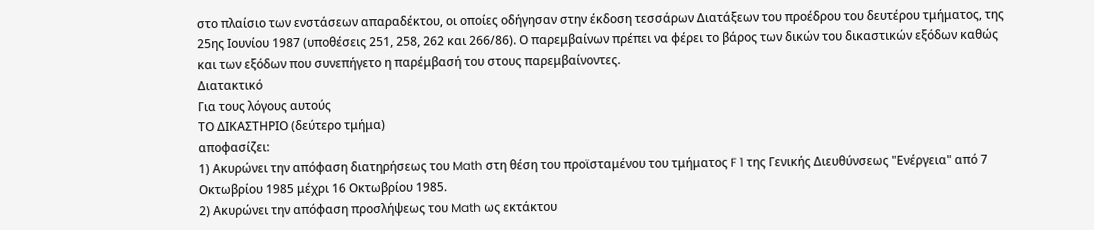στο πλαίσιο των ενστάσεων απαραδέκτου, οι οποίες οδήγησαν στην έκδοση τεσσάρων Διατάξεων του προέδρου του δευτέρου τμήματος, της 25ης Ιουνίου 1987 (υποθέσεις 251, 258, 262 και 266/86). Ο παρεμβαίνων πρέπει να φέρει το βάρος των δικών του δικαστικών εξόδων καθώς και των εξόδων που συνεπήγετο η παρέμβασή του στους παρεμβαίνοντες.
Διατακτικό
Για τους λόγους αυτούς
ΤΟ ΔΙΚΑΣΤΗΡΙΟ (δεύτερο τμήμα)
αποφασίζει:
1) Ακυρώνει την απόφαση διατηρήσεως του Math στη θέση του προϊσταμένου του τμήματος F 1 της Γενικής Διευθύνσεως "Ενέργεια" από 7 Οκτωβρίου 1985 μέχρι 16 Οκτωβρίου 1985.
2) Ακυρώνει την απόφαση προσλήψεως του Math ως εκτάκτου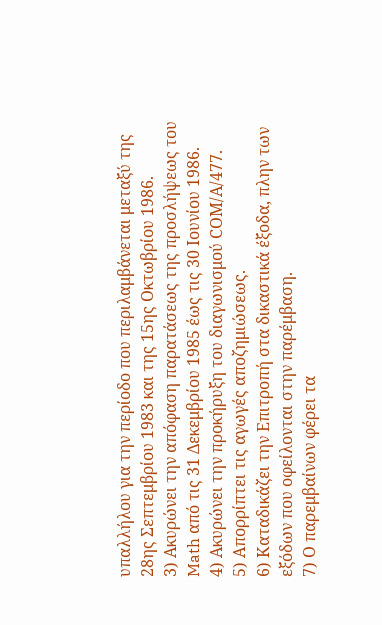υπαλλήλου για την περίοδο που περιλαμβάνεται μεταξύ της 28ης Σεπτεμβρίου 1983 και της 15ης Οκτωβρίου 1986.
3) Ακυρώνει την απόφαση παρατάσεως της προσλήψεως του Math από τις 31 Δεκεμβρίου 1985 έως τις 30 Ιουνίου 1986.
4) Ακυρώνει την προκήρυξη του διαγωνισμού CΟΜ/Α/477.
5) Απορρίπτει τις αγωγές αποζημιώσεως.
6) Καταδικάζει την Επιτροπή στα δικαστικά έξοδα, πλην των εξόδων που οφείλονται στην παρέμβαση.
7) Ο παρεμβαίνων φέρει τα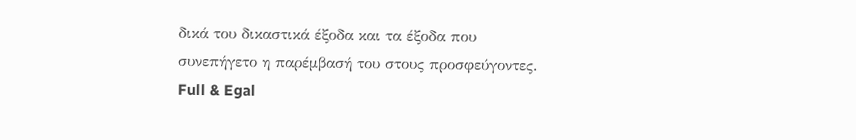δικά του δικαστικά έξοδα και τα έξοδα που συνεπήγετο η παρέμβασή του στους προσφεύγοντες.
Full & Egal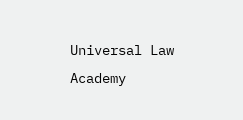Universal Law Academy